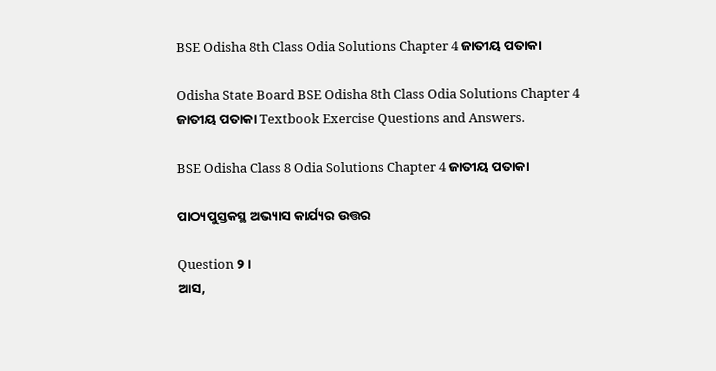BSE Odisha 8th Class Odia Solutions Chapter 4 ଜାତୀୟ ପତାକା

Odisha State Board BSE Odisha 8th Class Odia Solutions Chapter 4 ଜାତୀୟ ପତାକା Textbook Exercise Questions and Answers.

BSE Odisha Class 8 Odia Solutions Chapter 4 ଜାତୀୟ ପତାକା

ପାଠ୍ୟପୁସ୍ତକସ୍ଥ ଅଭ୍ୟାସ କାର୍ଯ୍ୟର ଉତ୍ତର

Question ୨।
ଆସ,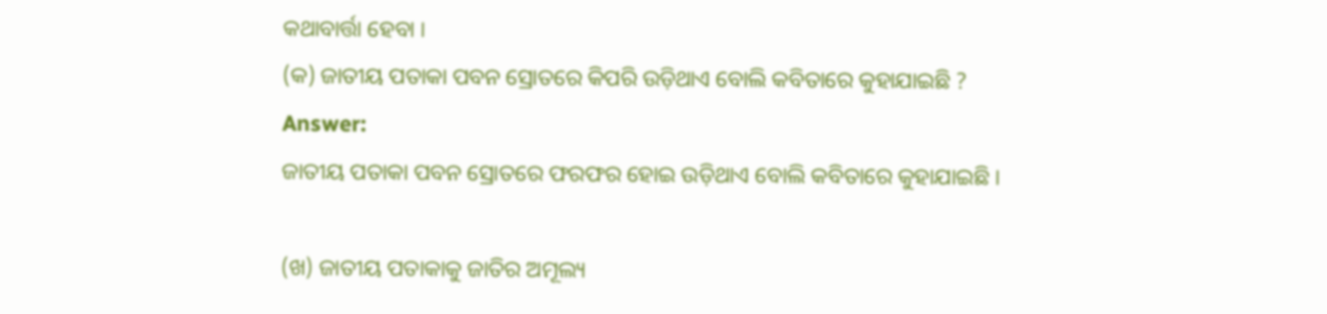କଥାବାର୍ତ୍ତା ହେବା ।
(କ) ଜାତୀୟ ପତାକା ପବନ ସ୍ରୋତରେ କିପରି ଉଡ଼ିଥାଏ ବୋଲି କବିତାରେ କୁହାଯାଇଛି ?
Answer:
ଜାତୀୟ ପତାକା ପବନ ସ୍ରୋତରେ ଫରଫର ହୋଇ ଉଡ଼ିଥାଏ ବୋଲି କବିତାରେ କୁହାଯାଇଛି ।

(ଖ) ଜାତୀୟ ପତାକାକୁ ଜାତିର ଅମୂଲ୍ୟ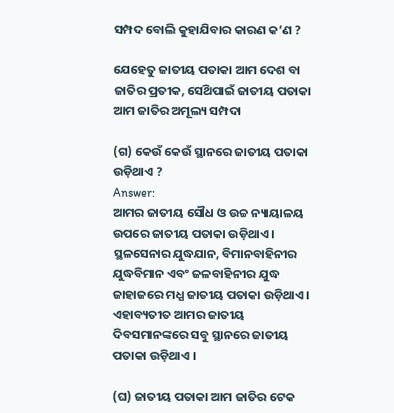ସମ୍ପଦ ବୋଲି କୁହାଯିବାର କାରଣ କ’ଣ ?

ଯେହେତୁ ଜାତୀୟ ପତାକା ଆମ ଦେଶ ବା ଜାତିର ପ୍ରତୀକ, ସେଥ‌ିପାଇଁ ଜାତୀୟ ପତାକା ଆମ ଜାତିର ଅମୂଲ୍ୟ ସମ୍ପଦା

(ଗ) କେଉଁ କେଉଁ ସ୍ଥାନରେ ଜାତୀୟ ପତାକା ଉଡ଼ିଥାଏ ?
Answer:
ଆମର ଜାତୀୟ ସୌଧ ଓ ଉଚ୍ଚ ନ୍ୟାୟାଳୟ ଉପରେ ଜାତୀୟ ପତାକା ଉଡ଼ିଥାଏ । ସ୍ଥଳସେନାର ଯୁଦ୍ଧଯାନ, ବିମାନବାହିନୀର ଯୁଦ୍ଧବିମାନ ଏବଂ ଜଳବାହିନୀର ଯୁଦ୍ଧ ଜାହାଜରେ ମଧ୍ଯ ଜାତୀୟ ପତାକା ଉଡ଼ିଥାଏ । ଏହାବ୍ୟତୀତ ଆମର ଜାତୀୟ ଦିବସମାନଙ୍କରେ ସବୁ ସ୍ଥାନରେ ଜାତୀୟ ପତାକା ଉଡ଼ିଥାଏ ।

(ଘ) ଜାତୀୟ ପତାକା ଆମ ଜାତିର ଟେକ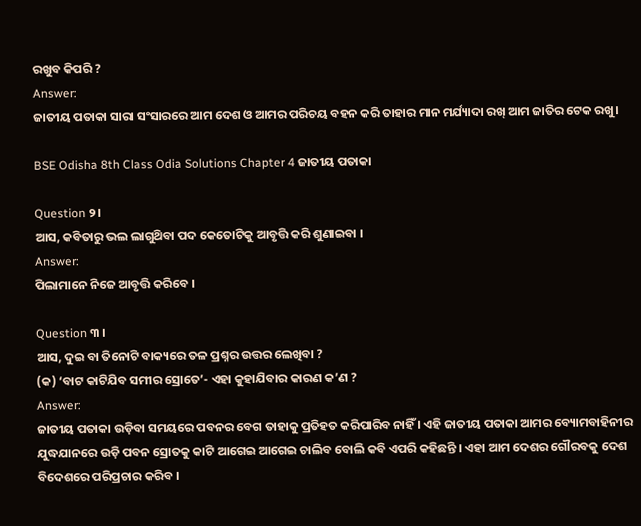ରଖୁବ କିପରି ?
Answer:
ଜାତୀୟ ପତାକା ସାରା ସଂସାରରେ ଆମ ଦେଶ ଓ ଆମର ପରିଚୟ ବହନ କରି ତାହାର ମାନ ମର୍ଯ୍ୟାଦା ରଖ୍ ଆମ ଜାତିର ଟେକ ରଖୁ।

BSE Odisha 8th Class Odia Solutions Chapter 4 ଜାତୀୟ ପତାକା

Question ୨।
ଆସ, କବିତାରୁ ଭଲ ଲାଗୁଥ‌ିବା ପଦ କେତୋଟିକୁ ଆବୃତ୍ତି କରି ଶୁଣାଇବା ।
Answer:
ପିଲାମାନେ ନିଜେ ଆବୃତ୍ତି କରିବେ ।

Question ୩ ।
ଆସ, ଦୁଇ ବା ତିନୋଟି ବାକ୍ୟରେ ତଳ ପ୍ରଶ୍ନର ଉତ୍ତର ଲେଖିବା ?
(କ) ‘ବାଟ କାଟିଯିବ ସମୀର ସ୍ରୋତେ’- ଏହା କୁହାଯିବାର କାରଣ କ’ଣ ?
Answer:
ଜାତୀୟ ପତାକା ଉଡ଼ିବା ସମୟରେ ପବନର ବେଗ ତାହାକୁ ପ୍ରତିହତ କରିପାରିବ ନାହିଁ । ଏହି ଜାତୀୟ ପତାକା ଆମର ବ୍ୟୋମବାହିନୀର ଯୁଦ୍ଧଯାନରେ ଉଡ଼ି ପବନ ସ୍ରୋତକୁ କାଟି ଆଗେଇ ଆଗେଇ ଚାଲିବ ବୋଲି କବି ଏପରି କହିଛନ୍ତି । ଏହା ଆମ ଦେଶର ଗୌରବକୁ ଦେଶ ବିଦେଶରେ ପରିପ୍ରଚାର କରିବ ।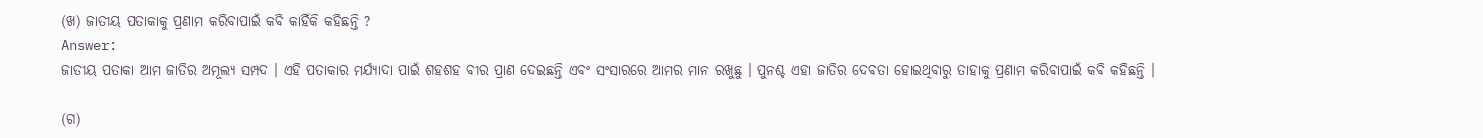(ଖ) ଜାତୀୟ ପତାକାକୁ ପ୍ରଣାମ କରିବାପାଇଁ କବି କାହିଁକି କହିଛନ୍ତି ?
Answer:
ଜାତୀୟ ପତାକା ଆମ ଜାତିର ଅମୂଲ୍ୟ ସମ୍ପଦ । ଏହି ପତାକାର ମର୍ଯ୍ୟାଦା ପାଇଁ ଶହଶହ ବୀର ପ୍ରାଣ ଦେଇଛନ୍ତି ଏବଂ ସଂସାରରେ ଆମର ମାନ ରଖୁଛୁ । ପୁନଶ୍ଚ ଏହା ଜାତିର ଦେବତା ହୋଇଥିବାରୁ ତାହାକୁ ପ୍ରଣାମ କରିବାପାଇଁ କବି କହିଛନ୍ତି ।

(ଗ)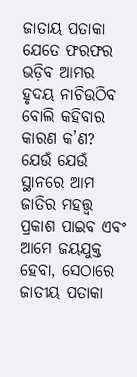ଜାତାୟ ପତାକା ଯେତେ ଫରଫର ଭଡ଼ିବ ଆମର ହୃଦୟ ନାଚିଉଠିବ ବୋଲି କହିବାର କାରଣ କ’ଣ?
ଯେଉଁ ଯେଉଁ ସ୍ଥାନରେ ଆମ ଜାତିର ମହତ୍ତ୍ଵ ପ୍ରକାଶ ପାଇବ ଏବଂ ଆମେ ଜୟଯୁକ୍ତ ହେବା, ସେଠାରେ ଜାତୀୟ ପତାକା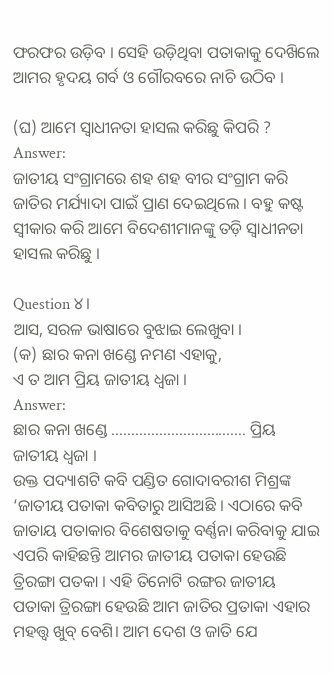ଫରଫର ଉଡ଼ିବ । ସେହି ଉଡ଼ିଥିବା ପତାକାକୁ ଦେଖ‌ିଲେ ଆମର ହୃଦୟ ଗର୍ବ ଓ ଗୌରବରେ ନାଚି ଉଠିବ ।

(ଘ) ଆମେ ସ୍ଵାଧୀନତା ହାସଲ କରିଛୁ କିପରି ?
Answer:
ଜାତୀୟ ସଂଗ୍ରାମରେ ଶହ ଶହ ବୀର ସଂଗ୍ରାମ କରି ଜାତିର ମର୍ଯ୍ୟାଦା ପାଇଁ ପ୍ରାଣ ଦେଇଥିଲେ । ବହୁ କଷ୍ଟ ସ୍ବୀକାର କରି ଆମେ ବିଦେଶୀମାନଙ୍କୁ ତଡ଼ି ସ୍ୱାଧୀନତା ହାସଲ କରିଛୁ ।

Question ୪।
ଆସ, ସରଳ ଭାଷାରେ ବୁଝାଇ ଲେଖୁବା ।
(କ) ଛାର କନା ଖଣ୍ଡେ ନମଣ ଏହାକୁ,
ଏ ତ ଆମ ପ୍ରିୟ ଜାତୀୟ ଧ୍ଵଜା ।
Answer:
ଛାର କନା ଖଣ୍ଡେ ……………………………. ପ୍ରିୟ ଜାତୀୟ ଧ୍ଵଜା ।
ଉକ୍ତ ପଦ୍ୟାଶଟି କବି ପଣ୍ଡିତ ଗୋଦାବରୀଶ ମିଶ୍ରଙ୍କ ‘ଜାତୀୟ ପତାକା କବିତାରୁ ଆସିଅଛି । ଏଠାରେ କବି ଜାତାୟ ପତାକାର ବିଶେଷତାକୁ ବର୍ଣ୍ଣନା କରିବାକୁ ଯାଇ ଏପରି କାହିଛନ୍ତି ଆମର ଜାତୀୟ ପତାକା ହେଉଛି ତ୍ରିରଙ୍ଗା ପତକା । ଏହି ତିନୋଟି ରଙ୍ଗର ଜାତୀୟ ପତାକା ତ୍ରିରଙ୍ଗା ହେଉଛି ଆମ ଜାତିର ପ୍ରତାକା ଏହାର ମହତ୍ତ୍ୱ ଖୁବ୍ ବେଶି। ଆମ ଦେଶ ଓ ଜାତି ଯେ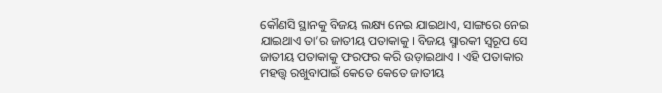କୌଣସି ସ୍ଥାନକୁ ବିଜୟ ଲକ୍ଷ୍ୟ ନେଇ ଯାଇଥାଏ, ସାଙ୍ଗରେ ନେଇ ଯାଇଥାଏ ତା’ର ଜାତୀୟ ପତାକାକୁ । ବିଜୟ ସ୍ମାରକୀ ସ୍ବରୂପ ସେ ଜାତୀୟ ପତାକାକୁ ଫରଫର କରି ଉଡ଼ାଇଥାଏ । ଏହି ପତାକାର ମହତ୍ତ୍ବ ରଖୁବାପାଇଁ କେତେ କେତେ ଜାତୀୟ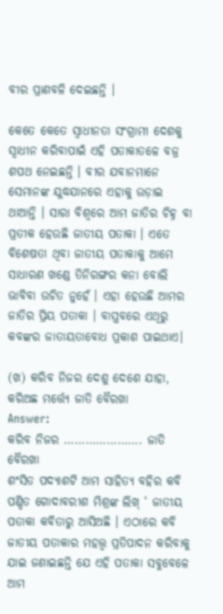ବୀର ପ୍ରାଣବଳି ଦେଇଛନ୍ତି ।

କେତେ କେତେ ସ୍ଵାଧୀନତା ସଂଗ୍ରାମୀ ଦେଶକୁ ସ୍ଵାଧୀନ କରିବାପାଇଁ ଏହି ପତାକାତଳେ ବଜ୍ର ଶପଥ ନେଇଛନ୍ତି । ବୀର ଯବାନମାନେ ସେମାନଙ୍କ ଯୁଦ୍ଧଯାନରେ ଏହାକୁ ଉଡ଼ାଇ ଥାଆନ୍ତି । ସାରା ବିଶ୍ୱରେ ଆମ ଜାତିର ଚିହ୍ନ ବା ପ୍ରତୀକ ହେଉଛି ଜାତୀୟ ପତାକା । ଏତେ ବିଶେଷତା ଥିବା ଜାତୀୟ ପତାକାକୁ ଆମେ ସାଧାରଣ ଖଣ୍ଡେ ତିନିରଙ୍ଗର କନା ବୋଲି ଭାବିବା ଉଚିତ ନୁହେଁ । ଏହା ହେଉଛି ଆମର ଜାତିର ପ୍ରିୟ ପତାକା । ବାସ୍ତ୍ରବରେ ଏଥିରୁ କବଙ୍କର ଜାତାୟତାବୋଧ ପ୍ରକାଶ ପାଇଥାଏ।

(ଖ) କରିବ ନିଜର ଦେଶୁ ଦେଶେ ଯାହା,
କରିଅଛ ମର୍ତ୍ତ୍ୟେ ଜାତି ବୈରଖା
Answer:
କରିବ ନିଜର …………………. ଜାତି ବୈରଖା
ଶଂସିତ ପଦ୍ୟାଶଟି ଆମ ସାହିତ୍ୟ ବହିର କବି ପଣ୍ଡିତ ଗୋଦାବରୀଶ ମିଶ୍ରଙ୍କ ଲିଖ୍ ‘ ଜାତୀୟ ପତାକା କବିତାରୁ ଆସିଅଛି । ଏଠାରେ କବି ଜାତୀୟ ପତାକାର ମହତ୍ତ୍ବ ପ୍ରତିପାଦନ କରିବାକୁ ଯାଇ ଜଣାଇଛନ୍ତି ଯେ ଏହି ପତାକା ସବୁବେଳେ ଆମ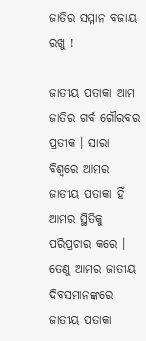ଜାତିର ସମ୍ମାନ ବଜାୟ ରଖୁ !

ଜାତୀୟ ପତାକା ଆମ ଜାତିର ଗର୍ବ ଗୌରବର ପ୍ରତୀକ । ସାରା ବିଶ୍ବରେ ଆମର ଜାତୀୟ ପତାକା ହିଁ ଆମର ସ୍ଥିତିକୁ ପରିପ୍ରଚାର କରେ । ତେଣୁ ଆମର ଜାତୀୟ ଦିବସମାନଙ୍କରେ ଜାତୀୟ ପତାକା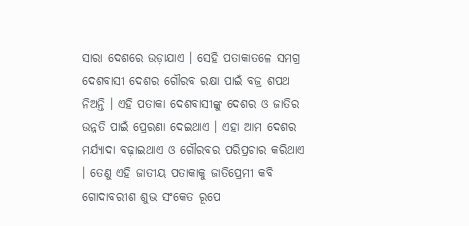ସାରା ଦେଶରେ ଉଡ଼ାଯାଏ । ସେହି ପତାକାତଳେ ସମଗ୍ର ଦେଶବାସୀ ଦେଶର ଗୌରବ ରକ୍ଷା ପାଇଁ ବଜ୍ର ଶପଥ ନିଅନ୍ତି । ଏହି ପତାକା ଦେଶବାସୀଙ୍କୁ ଦେଶର ଓ ଜାତିର ଉନ୍ନତି ପାଇଁ ପ୍ରେରଣା ଦେଇଥାଏ । ଏହା ଆମ ଦେଶର ମର୍ଯ୍ୟାଦା ବଢ଼ାଇଥାଏ ଓ ଗୌରବର ପରିପ୍ରଚାର କରିଥାଏ । ତେଣୁ ଏହି ଜାତୀୟ ପତାକାକୁ ଜାତିପ୍ରେମୀ କବି ଗୋଦାବରୀଶ ଶୁଭ ସଂକେତ ରୂପେ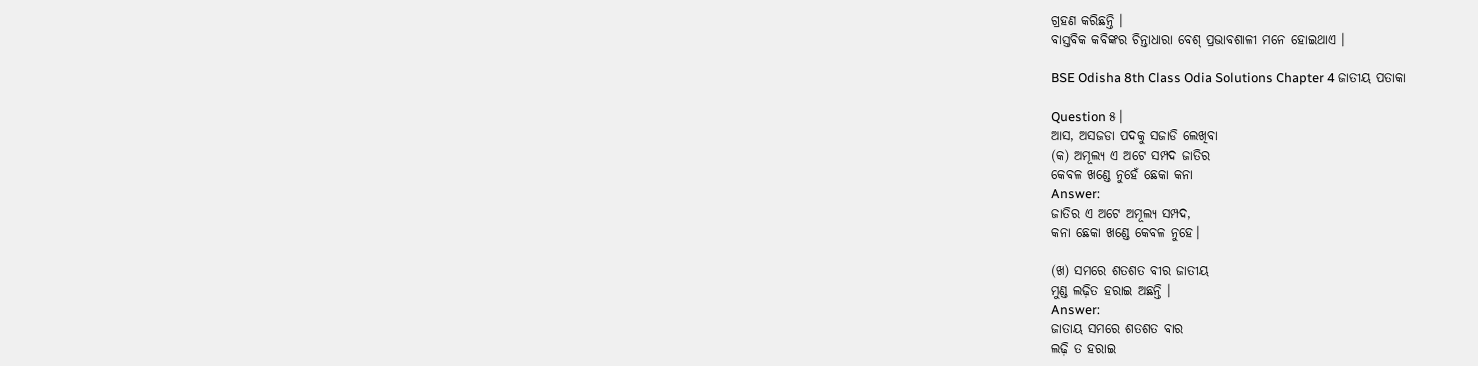ଗ୍ରହଣ କରିଛନ୍ତି ।
ବାସ୍ତବିକ କବିଙ୍କର ଚିନ୍ତାଧାରା ବେଶ୍ ପ୍ରଭାବଶାଳୀ ମନେ ହୋଇଥାଏ ।

BSE Odisha 8th Class Odia Solutions Chapter 4 ଜାତୀୟ ପତାକା

Question ୫।
ଆସ, ଅସଜଡା ପଦକୁ ସଜାଡି ଲେଖିବା
(କ) ଅମୂଲ୍ୟ ଏ ଅଟେ ସମ୍ପଦ ଜାତିର
କେବଳ ଖଣ୍ଡେ ନୁହେଁ ଛେକା କନା
Answer:
ଜାତିର ଏ ଅଟେ ଅମୂଲ୍ୟ ସମ୍ପଦ,
କନା ଛେକା ଖଣ୍ଡେ କେବଳ ନୁହେ।

(ଖ) ସମରେ ଶତଶତ ବୀର ଜାତୀୟ
ମୁଣ୍ଡ ଲଢ଼ିତ ହରାଇ ଅଛନ୍ତି ।
Answer:
ଜାତାୟ ସମରେ ଶତଶତ ବାର
ଲଢ଼ି ତ ହରାଇ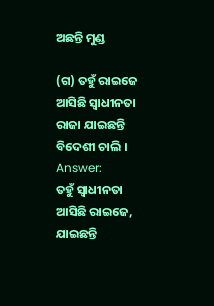ଅଛନ୍ତି ମୁଣ୍ଡ

(ଗ) ତହୁଁ ରାଇଜେ ଆସିଛି ସ୍ବାଧୀନତା
ରାଜା ଯାଇଛନ୍ତି ବିଦେଶୀ ଚାଲି ।
Answer:
ତହୁଁ ସ୍ଵାଧୀନତା ଆସିଛି ରାଇଜେ,
ଯାଇଛନ୍ତି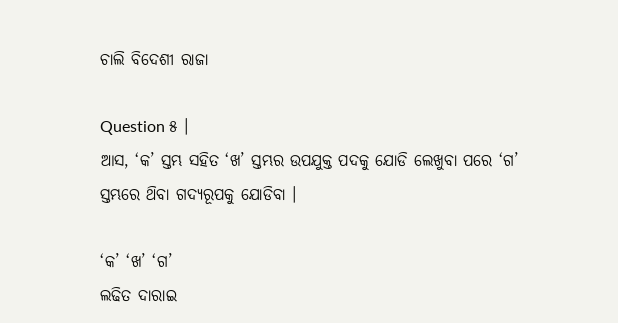ଚାଲି ବିଦେଶୀ ରାଜା

Question ୫ ।
ଆସ, ‘କ’ ସ୍ତମ୍ଭ ସହିତ ‘ଖ’ ସ୍ତମ୍ଭର ଉପଯୁକ୍ତ ପଦକୁ ଯୋଡି ଲେଖୁବା ପରେ ‘ଗ’ ସ୍ତମ୍ଭରେ ଥ‌ିବା ଗଦ୍ୟରୂପକୁ ଯୋଡିବା ।

‘କ’ ‘ଖ’ ‘ଗ’
ଲଢିତ ଦାରାଇ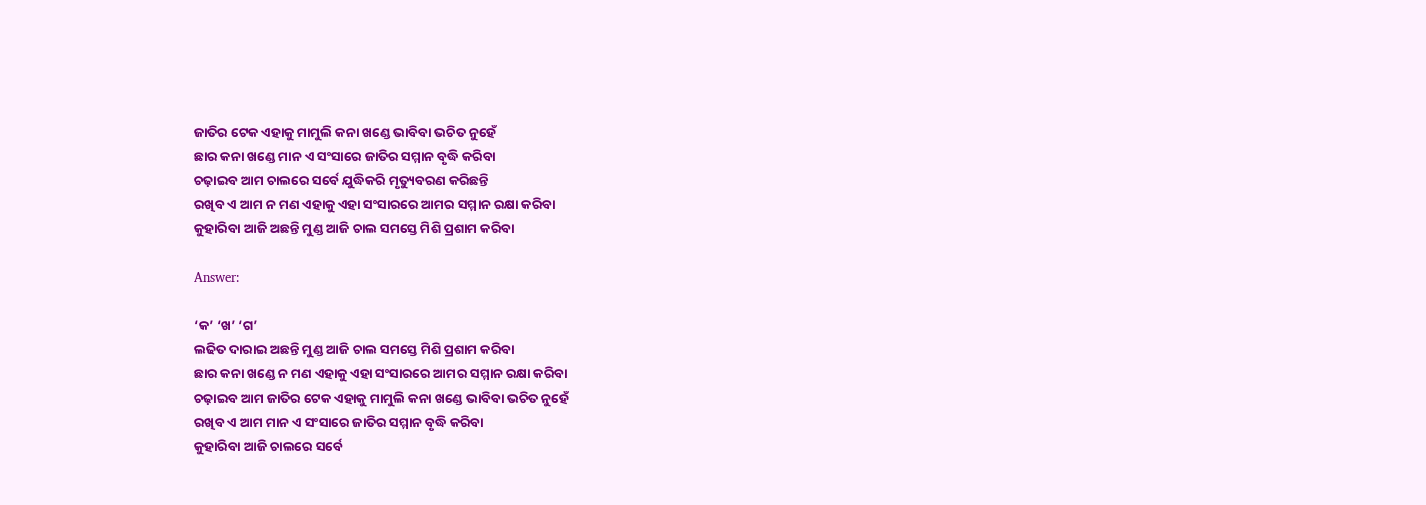ଜାତିର ଟେକ ଏହାକୁ ମାମୁଲି କନା ଖଣ୍ଡେ ଭାବିବା ଭଚିତ ନୁହେଁ
ଛାର କନା ଖଣ୍ଡେ ମାନ ଏ ସଂସାରେ ଜାତିର ସମ୍ମାନ ବୃଦ୍ଧି କରିବା
ଚଢ଼ାଇବ ଆମ ଚାଲରେ ସର୍ବେ ଯୁଦ୍ଧିକରି ମୃତ୍ୟୁବରଣ କରିଛନ୍ତି
ରଖିବ ଏ ଆମ ନ ମଣ ଏହାକୁ ଏହା ସଂସାରରେ ଆମର ସମ୍ମାନ ରକ୍ଷା କରିବା
କୁହାରିବା ଆଜି ଅଛନ୍ତି ମୁଣ୍ଡ ଆଜି ଚାଲ ସମସ୍ତେ ମିଶି ପ୍ରଶାମ କରିବା

Answer:

‘କ’ ‘ଖ’ ‘ଗ’
ଲଢିତ ଦାରାଇ ଅଛନ୍ତି ମୁଣ୍ଡ ଆଜି ଚାଲ ସମସ୍ତେ ମିଶି ପ୍ରଶାମ କରିବା
ଛାର କନା ଖଣ୍ଡେ ନ ମଣ ଏହାକୁ ଏହା ସଂସାରରେ ଆମର ସମ୍ମାନ ରକ୍ଷା କରିବା
ଚଢ଼ାଇବ ଆମ ଜାତିର ଟେକ ଏହାକୁ ମାମୁଲି କନା ଖଣ୍ଡେ ଭାବିବା ଭଚିତ ନୁହେଁ
ରଖିବ ଏ ଆମ ମାନ ଏ ସଂସାରେ ଜାତିର ସମ୍ମାନ ବୃଦ୍ଧି କରିବା
କୁହାରିବା ଆଜି ଚାଲରେ ସର୍ବେ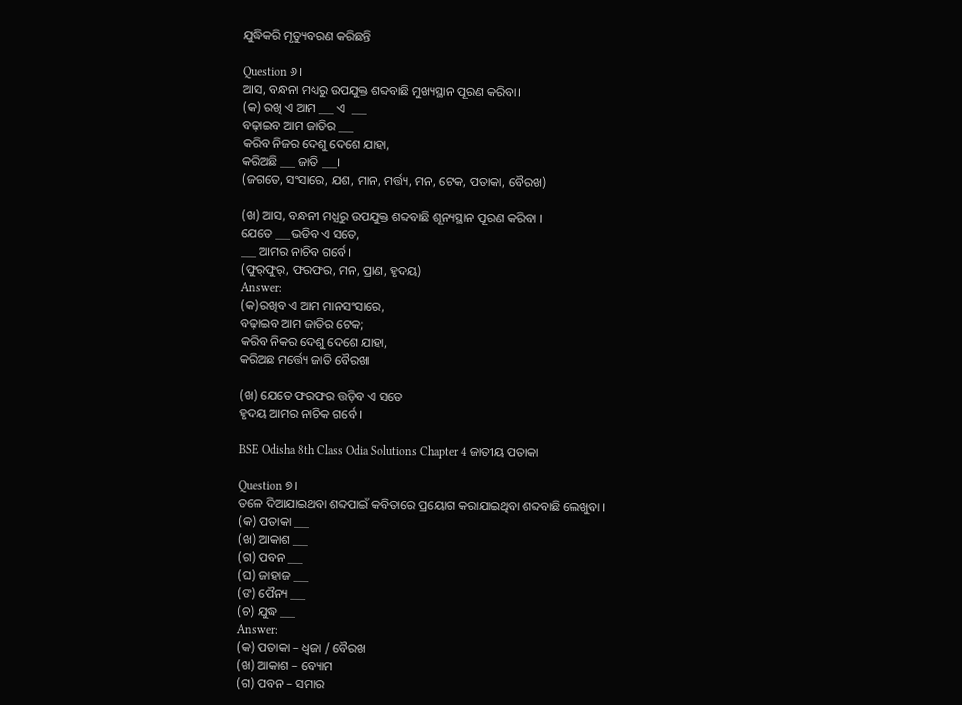ଯୁଦ୍ଧିକରି ମୃତ୍ୟୁବରଣ କରିଛନ୍ତି

Question ୬।
ଆସ, ବନ୍ଧନା ମଧ୍ୟରୁ ଉପଯୁକ୍ତ ଶବ୍ଦବାଛି ମୁଖ୍ୟସ୍ଥାନ ପୂରଣ କରିବା।
(କ) ରଖି ଏ ଆମ ___ ଏ  ___
ବଢ଼ାଇବ ଆମ ଜାତିର ___
କରିବ ନିଜର ଦେଶୁ ଦେଶେ ଯାହା,
କରିଅଛି ___ ଜାତି ___।
(ଜଗତେ, ସଂସାରେ, ଯଶ, ମାନ, ମର୍ତ୍ତ୍ୟ, ମନ, ଟେକ, ପତାକା, ବୈରଖ)

(ଖ) ଆସ, ବନ୍ଧନୀ ମଧ୍ଯରୁ ଉପଯୁକ୍ତ ଶବ୍ଦବାଛି ଶୂନ୍ୟସ୍ଥାନ ପୂରଣ କରିବା ।
ଯେତେ ___ଭଡିବ ଏ ସତେ,
___ ଆମର ନାଚିବ ଗର୍ବେ।
(ଫୁର୍‌ଫୁର୍, ଫରଫର, ମନ, ପ୍ରାଣ, ହୃଦୟ)
Answer:
(କ)ରଖିବ ଏ ଆମ ମାନସଂସାରେ,
ବଢ଼ାଇବ ଆମ ଜାତିର ଟେକ;
କରିବ ନିକର ଦେଶୁ ଦେଶେ ଯାହା,
କରିଅଛ ମର୍ତ୍ତ୍ୟେ ଜାତି ବୈରଖା

(ଖ) ଯେତେ ଫରଫର ତ୍ତଡ଼ିବ ଏ ସତେ
ହୃଦୟ ଆମର ନାଚିକ ଗର୍ବେ ।

BSE Odisha 8th Class Odia Solutions Chapter 4 ଜାତୀୟ ପତାକା

Question ୭।
ତଳେ ଦିଆଯାଇଥବା ଶବ୍ଦପାଇଁ କବିତାରେ ପ୍ରୟୋଗ କରାଯାଇଥିବା ଶବ୍ଦବାଛି ଲେଖୁବା ।
(କ) ପତାକା ___
(ଖ) ଆକାଶ ___
(ଗ) ପବନ ___
(ଘ) ଜାହାଜ ___
(ଙ) ପୈନ୍ୟ ___
(ଚ) ଯୁଦ୍ଧ ___
Answer:
(କ) ପତାକା – ଧ୍ୱଜା / ବୈରଖ
(ଖ) ଆକାଶ – ବ୍ୟୋମ
(ଗ) ପବନ – ସମାର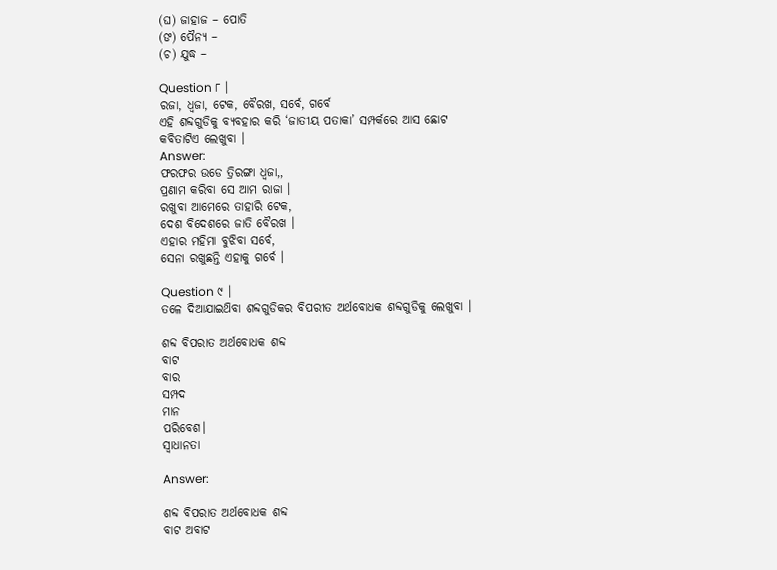(ଘ) ଜାହାଜ – ପୋତି
(ଙ) ପୈନ୍ୟ –
(ଚ) ଯୁଦ୍ଧ –

Question ୮ ।
ରଜା, ଧ୍ଵଜା, ଟେକ, ବୈରଖ, ସର୍ବେ, ଗର୍ବେ
ଏହି ଶବ୍ଦଗୁଡିକୁ ବ୍ୟବହାର କରି ‘ଜାତୀୟ ପତାକା’ ସମ୍ପର୍କରେ ଆସ ଛୋଟ କବିତାଟିଏ ଲେଖୁବା ।
Answer:
ଫରଫର ଉଡେ ତ୍ରିରଙ୍ଗା ଧ୍ଵଜା,,
ପ୍ରଣାମ କରିବା ସେ ଆମ ରାଜା ।
ରଖୁବା ଆମେରେ ତାହାରି ଟେକ,
ଦେଶ ବିଦେଶରେ ଜାତି ବୈରଖ ।
ଏହାର ମହିମା ବୁଝିବା ସର୍ବେ,
ସେନା ରଖୁଛନ୍ତି ଏହାକୁ ଗର୍ବେ ।

Question ୯ ।
ତଳେ ଦିଆଯାଇଥ‌ିବା ଶବ୍ଦଗୁଡିକର ବିପରୀତ ଅର୍ଥବୋଧକ ଶବ୍ଦଗୁଡିକୁ ଲେଖୁବା ।

ଶବ୍ଦ ବିପରାତ ଅର୍ଥବୋଧକ ଶବ୍ଦ
ବାଟ
ବାର
ସମ୍ପଦ
ମାନ
ପରିବେଶ।
ସ୍ଵାଧାନତା

Answer:

ଶବ୍ଦ ବିପରାତ ଅର୍ଥବୋଧକ ଶବ୍ଦ
ବାଟ ଅବାଟ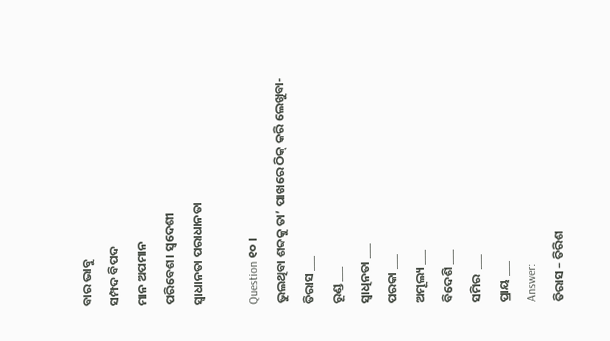ବାର ଭାବୁ
ସମ୍ପଦ ବିପଦ
ମାନ ଅପମାନ
ପରିବେଶ। ସ୍ୱଦେଶୀ
ସ୍ଵାଧାନତା ପରାଧାନତା

Question ୧୦ ।
ଭୁଲଥିବା ଶବ୍ଦକୁ ତା’ ପାଖରେ ଠିକ୍ କରି ଲେଖୁବା-
ତିରାସ ___
ରୂଣ୍ଡ ___
ସ୍ୱାଧିନତା ___
ପରକା ___
ଅମୂଲ୍ୟ ___
ବିଦେଶି ___
ସମିର  ___
ପ୍ରାୟ ___
Answer:
ତିରାସ – ତିରିଶ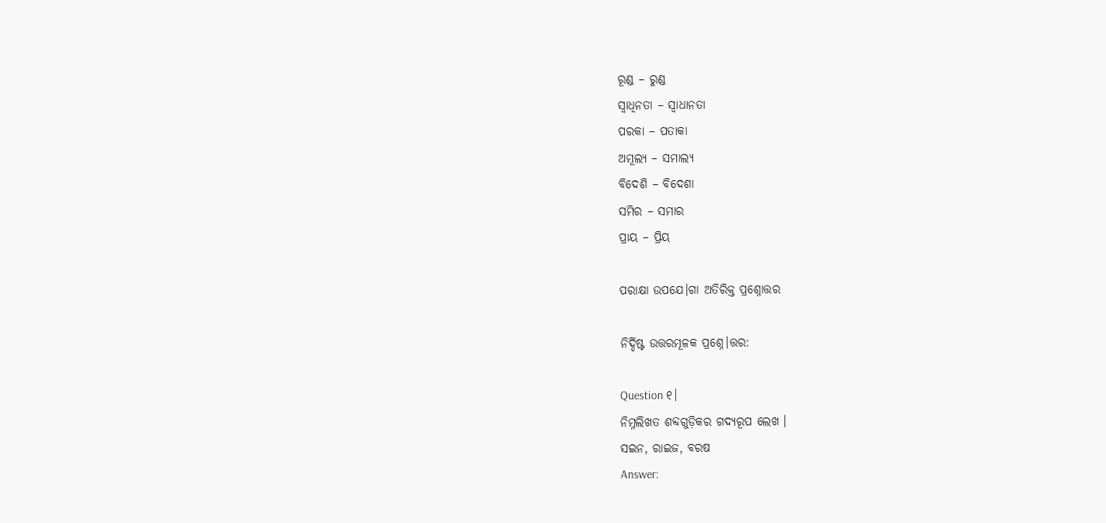ରୂଣ୍ଡ – ରୁଣ୍ଡ
ସ୍ୱାଧିନତା – ସ୍ୱାଧାନତା
ପରକା – ପତାକା
ଅମୂଲ୍ୟ – ସମାଲ୍ୟ
ବିଦେଶି – ବିଦେଶା
ସମିର – ସମାର
ପ୍ରାୟ – ପ୍ରିୟ

ପରାକ୍ଷା ଉପଯେ।ଗା ଅତିରିକ୍ତ ପ୍ରଶ୍ନୋତ୍ତର

ନିର୍ଦ୍ଦିଷ୍ଟ ଉତ୍ତରମୂଳକ ପ୍ରଶ୍ନେ।ତ୍ତର:

Question ୧।
ନିମ୍ନଲିଖତ ଶବ୍ଦଗୁଡ଼ିକର ଗଦ୍ୟରୂପ ଲେଖ ।
ସଇନ, ରାଇଜ, ବରଷ
Answer: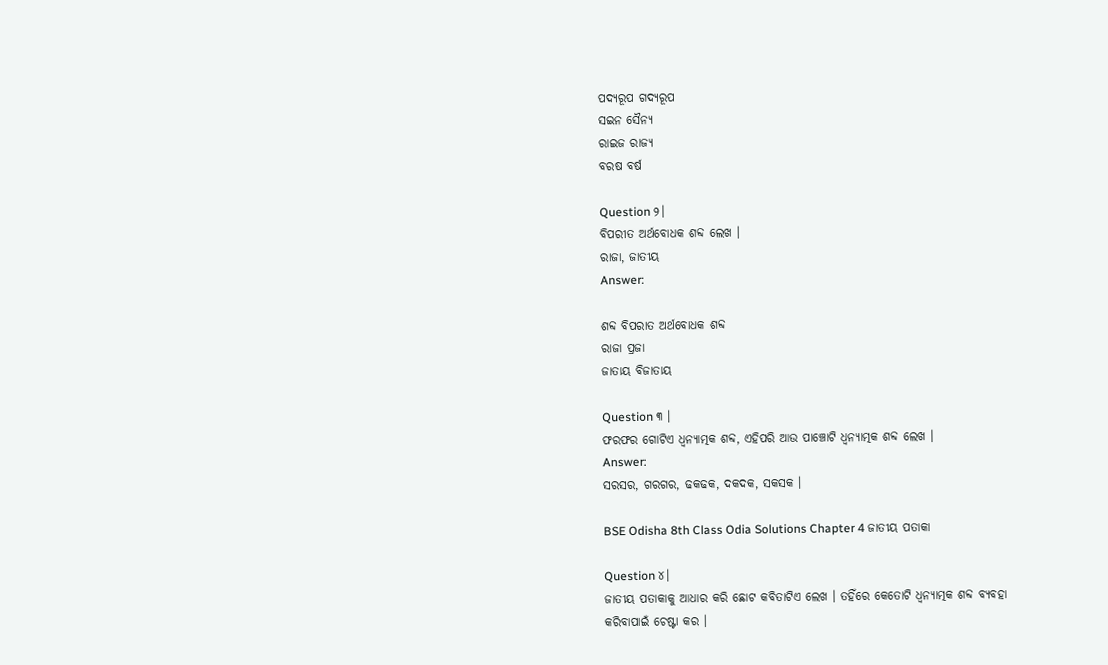ପଦ୍ୟରୂପ ଗଦ୍ୟରୂପ
ସଇନ ସୈନ୍ୟ
ରାଇଜ ରାଜ୍ୟ
ବରଷ ବର୍ଷ

Question ୨।
ବିପରୀତ ଅର୍ଥବୋଧକ ଶବ୍ଦ ଲେଖ ।
ରାଜା, ଜାତୀୟ
Answer:

ଶବ୍ଦ ବିପରାତ ଅର୍ଥବୋଧକ ଶବ୍ଦ
ରାଜା ପ୍ରଜା
ଜାତାୟ ବିଜାତାୟ

Question ୩ ।
ଫରଫର ଗୋଟିଏ ଧ୍ୱନ୍ୟାତ୍ମକ ଶବ୍ଦ, ଏହିପରି ଆଉ ପାଞ୍ଚୋଟି ଧ୍ୱନ୍ୟାତ୍ମକ ଶବ୍ଦ ଲେଖ ।
Answer:
ସରସର, ଗରଗର, ଢକଢକ, ଦକଦକ, ସକସକ ।

BSE Odisha 8th Class Odia Solutions Chapter 4 ଜାତୀୟ ପତାକା

Question ୪।
ଜାତୀୟ ପତାକାକୁ ଆଧାର କରି ଛୋଟ କବିତାଟିଏ ଲେଖ । ତହିଁରେ କେତୋଟି ଧ୍ୱନ୍ୟାତ୍ମକ ଶବ୍ଦ ବ୍ୟବହା କରିବାପାଇଁ ଚେଷ୍ଟା କର ।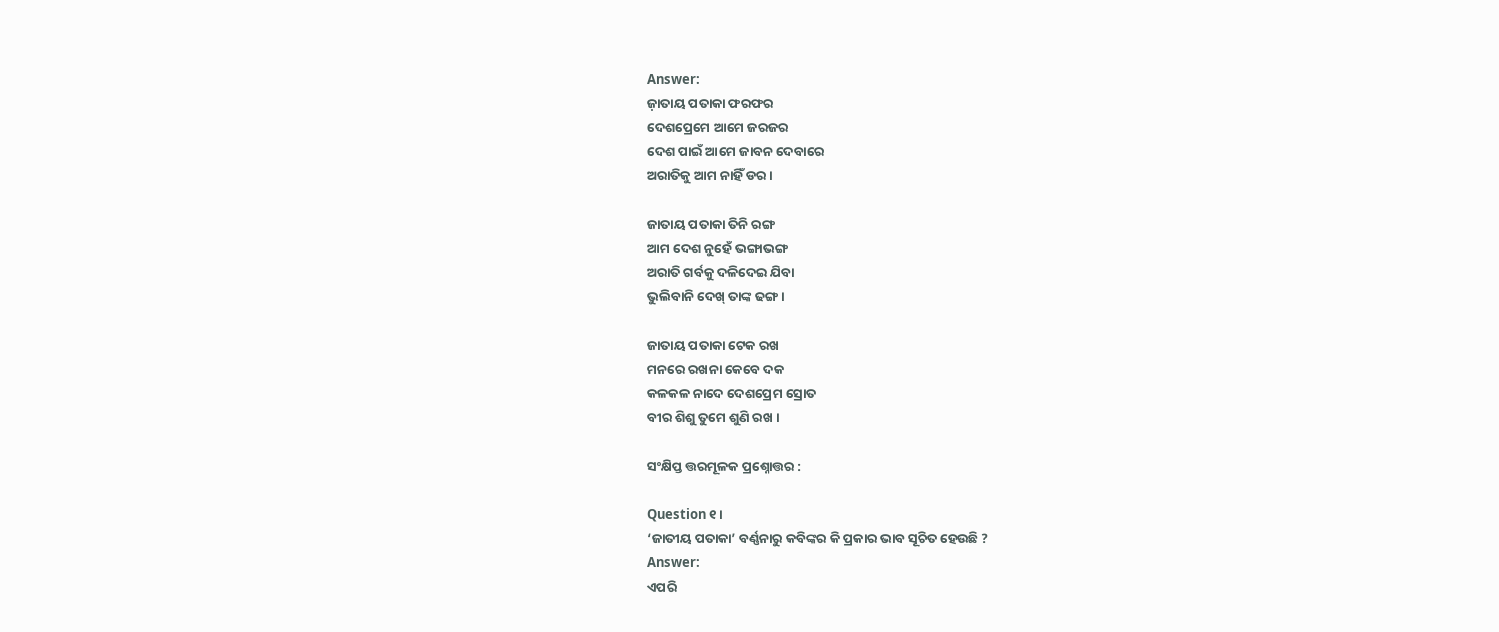Answer:
ଜ଼ାତାୟ ପତାକା ଫରଫର
ଦେଶପ୍ରେମେ ଆମେ ଜରଜର
ଦେଶ ପାଇଁ ଆମେ ଜାବନ ଦେବାରେ
ଅରାତିକୁ ଆମ ନାହିଁ ଡର ।

ଜାତାୟ ପତାକା ତିନି ରଙ୍ଗ
ଆମ ଦେଶ ନୁହେଁ ଭଙ୍ଗାଭଙ୍ଗ
ଅରାତି ଗର୍ବକୁ ଦଳିଦେଇ ଯିବା
ଭୁଲିବାନି ଦେଖ୍ ତାଙ୍କ ଢଙ୍ଗ ।

ଜାତାୟ ପତାକା ଟେକ ରଖ
ମନରେ ରଖନା କେବେ ଦକ
କଳକଳ ନାଦେ ଦେଶପ୍ରେମ ସ୍ରୋତ
ବୀର ଶିଶୁ ତୁମେ ଶୁଣି ରଖ ।

ସଂକ୍ଷିପ୍ତ ତ୍ତରମୂଳକ ପ୍ରଶ୍ନୋତ୍ତର :

Question ୧।
‘ଜାତୀୟ ପତାକା’ ବର୍ଣ୍ଣନାରୁ କବିଙ୍କର କି ପ୍ରକାର ଭାବ ସୂଚିତ ହେଉଛି ?
Answer:
ଏପରି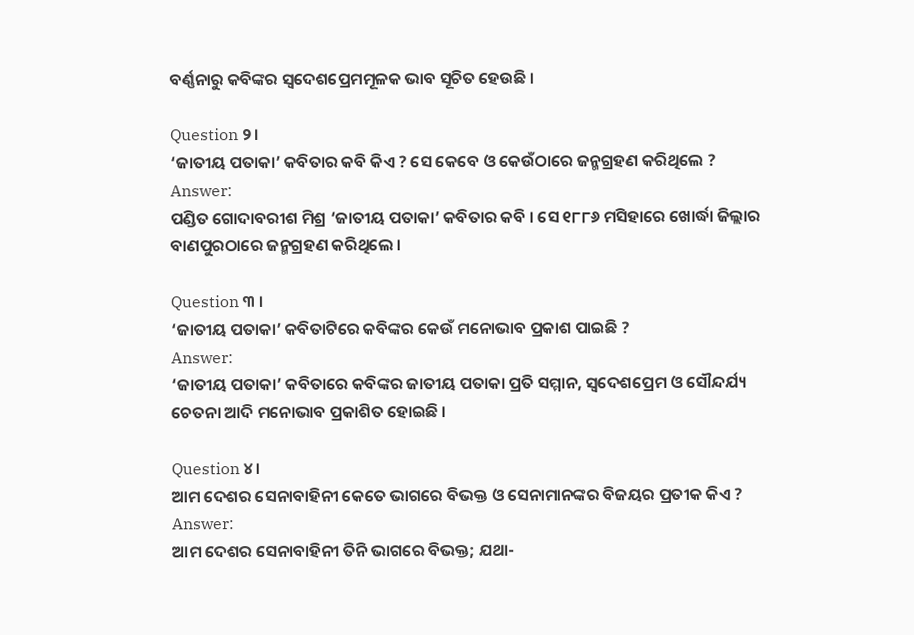ବର୍ଣ୍ଣନାରୁ କବିଙ୍କର ସ୍ବଦେଶପ୍ରେମମୂଳକ ଭାବ ସୂଚିତ ହେଉଛି ।

Question ୨।
‘ଜାତୀୟ ପତାକା’ କବିତାର କବି କିଏ ? ସେ କେବେ ଓ କେଉଁଠାରେ ଜନ୍ମଗ୍ରହଣ କରିଥିଲେ ?
Answer:
ପଣ୍ଡିତ ଗୋଦାବରୀଶ ମିଶ୍ର ‘ଜାତୀୟ ପତାକା’ କବିତାର କବି । ସେ ୧୮୮୬ ମସିହାରେ ଖୋର୍ଦ୍ଧା ଜିଲ୍ଲାର ବାଣପୁରଠାରେ ଜନ୍ମଗ୍ରହଣ କରିଥିଲେ ।

Question ୩ ।
‘ଜାତୀୟ ପତାକା’ କବିତାଟିରେ କବିଙ୍କର କେଉଁ ମନୋଭାବ ପ୍ରକାଶ ପାଇଛି ?
Answer:
‘ଜାତୀୟ ପତାକା’ କବିତାରେ କବିଙ୍କର ଜାତୀୟ ପତାକା ପ୍ରତି ସମ୍ମାନ, ସ୍ବଦେଶପ୍ରେମ ଓ ସୌନ୍ଦର୍ଯ୍ୟ ଚେତନା ଆଦି ମନୋଭାବ ପ୍ରକାଶିତ ହୋଇଛି ।

Question ୪।
ଆମ ଦେଶର ସେନାବାହିନୀ କେତେ ଭାଗରେ ବିଭକ୍ତ ଓ ସେନାମାନଙ୍କର ବିଜୟର ପ୍ରତୀକ କିଏ ?
Answer:
ଆମ ଦେଶର ସେନାବାହିନୀ ତିନି ଭାଗରେ ବିଭକ୍ତ; ଯଥା-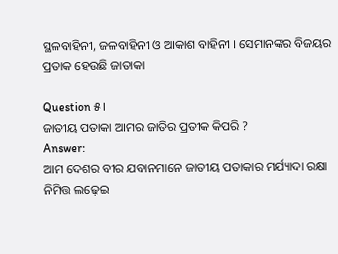ସ୍ଥଳବାହିନୀ, ଜଳବାହିନୀ ଓ ଆକାଶ ବାହିନୀ । ସେମାନଙ୍କର ବିଜୟର ପ୍ରତାକ ହେଉଛି ଜାତାକା

Question ୫।
ଜାତୀୟ ପତାକା ଆମର ଜାତିର ପ୍ରତୀକ କିପରି ?
Answer:
ଆମ ଦେଶର ବୀର ଯବାନମାନେ ଜାତୀୟ ପତାକାର ମର୍ଯ୍ୟାଦା ରକ୍ଷା ନିମିତ୍ତ ଲଢ଼େଇ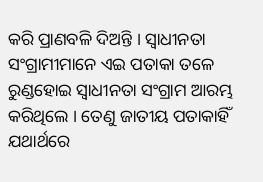କରି ପ୍ରାଣବଳି ଦିଅନ୍ତି । ସ୍ଵାଧୀନତା ସଂଗ୍ରାମୀମାନେ ଏଇ ପତାକା ତଳେ ରୁଣ୍ଡହୋଇ ସ୍ଵାଧୀନତା ସଂଗ୍ରାମ ଆରମ୍ଭ କରିଥିଲେ । ତେଣୁ ଜାତୀୟ ପତାକାହିଁ ଯଥାର୍ଥରେ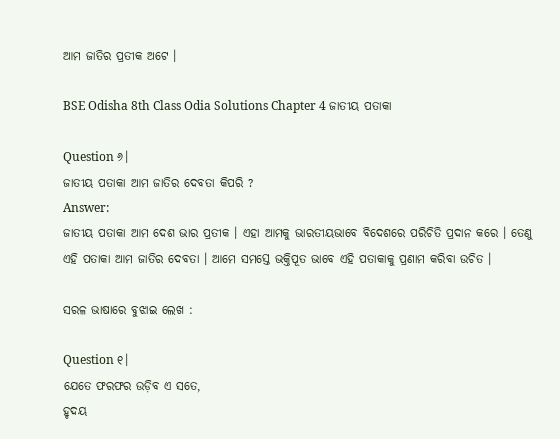ଆମ ଜାତିର ପ୍ରତୀକ ଅଟେ ।

BSE Odisha 8th Class Odia Solutions Chapter 4 ଜାତୀୟ ପତାକା

Question ୬।
ଜାତୀୟ ପତାକା ଆମ ଜାତିର ଦେବତା କିପରି ?
Answer:
ଜାତୀୟ ପତାକା ଆମ ଦେଶ ଭାର ପ୍ରତୀକ । ଏହା ଆମକୁ ଭାରତୀୟଭାବେ ବିଦେଶରେ ପରିଚିତି ପ୍ରଦାନ କରେ । ତେଣୁ ଏହି ପତାକା ଆମ ଜାତିର ଦେବତା । ଆମେ ସମସ୍ତେ ଭକ୍ତିପୂତ ଭାବେ ଏହି ପତାକାକୁ ପ୍ରଣାମ କରିବା ଉଚିତ ।

ସରଳ ଭାଷାରେ ବୁଝାଇ ଲେଖ :

Question ୧।
ଯେତେ ଫରଫର ଉଡ଼ିବ ଏ ସତେ,
ହୃଦୟ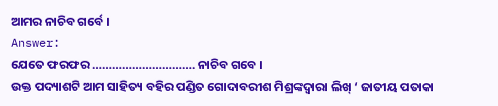ଆମର ନାଚିବ ଗର୍ବେ ।
Answer:
ଯେତେ ଫରଫର …………………………. ନାଚିବ ଗବେ ।
ଉକ୍ତ ପଦ୍ୟାଶଟି ଆମ ସାହିତ୍ୟ ବହିର ପଣ୍ଡିତ ଗୋଦାବରୀଶ ମିଶ୍ରଙ୍କଦ୍ଵାରା ଲିଖ୍ ‘ ଜାତୀୟ ପତାକା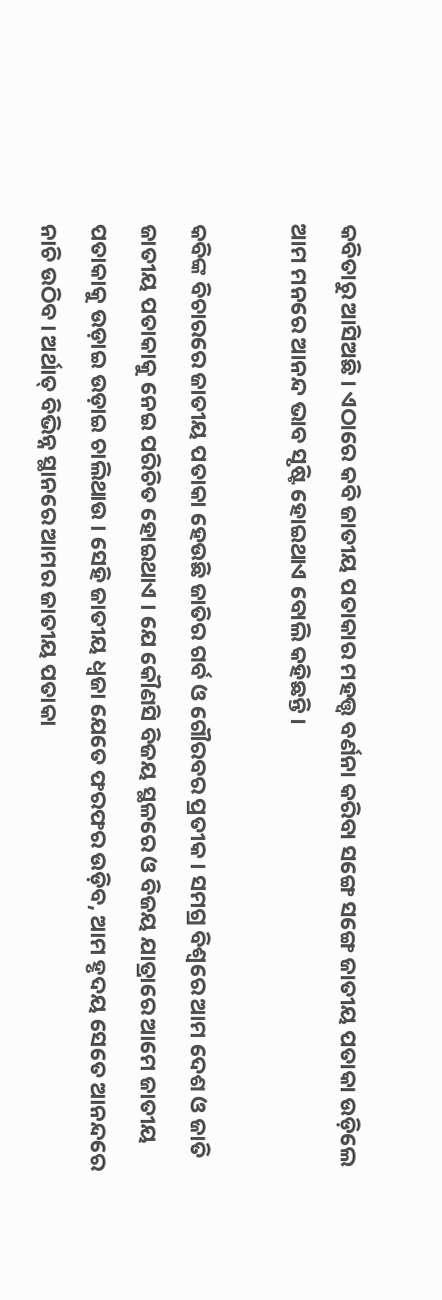କବିତାରୁ ଆସିଅଛି । ଏଠାରେ କବି ଜାତୀୟ ପତାକାର ମହତ୍ତ୍ବ ବର୍ଣନା କରିବା ସଙ୍ଗେ ସଙ୍ଗେ ଜାତୀୟ ପତାକା ଉଡ଼ିଲେ ଆମ ମନରେ ଆନନ୍ଦ ଭାବ ସୃଷ୍ଟି ହୋଇଥାଏ ବୋଲି କହିଛନ୍ତି ।

କବିଙ୍କ ବିଚାରରେ ଜାତୀୟ ପତାକା ହେଉଛି ଜାତିର ଗର୍ବ ଓ ଗୌରବର ପ୍ରତୀକ । ସମଗ୍ର ବିଶ୍ଵରେ ଆମ ଦେଶ ଓ ଜାତି ଜାତୀୟ ପତାକାକୁ ନେଇ ପରିଚିତ ହୋଇଥାଏ । ଯେ କୌଣସି ବିଜୟ ସ୍ଥଳରେ ଓ ବିଜୟ ଯାତ୍ରାରେ ଆମେ ଜାତୀୟ ପତାକାକୁ ଉଡ଼ାଇ ଉଡ଼ାଇ ଚାଲିଥାଉ । ସେହି ଜାତୀୟ ଧ୍ଵଜା ଯେତେ ଫରଫର ଉଡ଼ିବ, ଆମ ହୃଦୟ ସେତେ ଆନନ୍ଦରେ ନାଚି ଉଠିବ । ଅର୍ଥାତ୍ ବିଭିନ୍ନ ସ୍ଥାନରେ ଆମର ଜାତୀୟ ପତାକା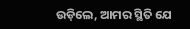ଉଡ଼ିଲେ, ଆମର ସ୍ଥିତି ଯେ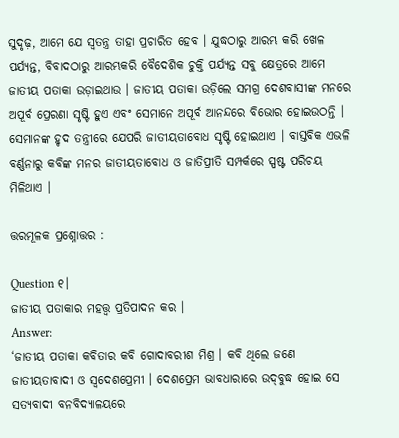ସୁଦୃଢ଼, ଆମେ ଯେ ସ୍ଵତନ୍ତ୍ର ତାହା ପ୍ରଚାରିତ ହେବ । ଯୁଦ୍ଧଠାରୁ ଆରମ୍ଭ କରି ଖେଳ ପର୍ଯ୍ୟନ୍ତ, ବିବାଦଠାରୁ ଆରମ୍ଭକରି ବୈଦେଶିକ ଚୁକ୍ତି ପର୍ଯ୍ୟନ୍ତ ସବୁ କ୍ଷେତ୍ରରେ ଆମେ ଜାତୀୟ ପତାକା ଉଡ଼ାଇଥାଉ । ଜାତୀୟ ପତାକା ଉଡ଼ିଲେ ସମଗ୍ର ଦେଶବାସୀଙ୍କ ମନରେ ଅପୂର୍ବ ପ୍ରେରଣା ସୃଷ୍ଟି ହୁଏ ଏବଂ ସେମାନେ ଅପୂର୍ବ ଆନନ୍ଦରେ ବିଭୋର ହୋଇଉଠନ୍ତି । ସେମାନଙ୍କ ହୃଦ ତନ୍ତ୍ରୀରେ ଯେପରି ଜାତୀୟତାବୋଧ ସୃଷ୍ଟି ହୋଇଥାଏ । ବାସ୍ତବିକ ଏଭଳି ବର୍ଣ୍ଣନାରୁ କବିଙ୍କ ମନର ଜାତୀୟତାବୋଧ ଓ ଜାତିପ୍ରୀତି ସମ୍ପର୍କରେ ସ୍ପଷ୍ଟ ପରିଚୟ ମିଳିଥାଏ ।

ତ୍ତରମୂଳକ ପ୍ରଶ୍ନୋତ୍ତର :

Question ୧।
ଜାତୀୟ ପତାକାର ମହତ୍ତ୍ବ ପ୍ରତିପାଦନ କର ।
Answer:
‘ଜାତୀୟ ପତାକା କବିତାର କବି ଗୋଦାବରୀଶ ମିଶ୍ର । କବି ଥିଲେ ଜଣେ ଜାତୀୟତାବାଦୀ ଓ ସ୍ଵଦେଶପ୍ରେମୀ । ଦେଶପ୍ରେମ ଭାବଧାରାରେ ଉଦ୍‌ବୁଦ୍ଧ ହୋଇ ସେ ସତ୍ୟବାଦୀ ବନବିଦ୍ୟାଳୟରେ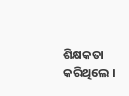ଶିକ୍ଷକତା କରିଥିଲେ ।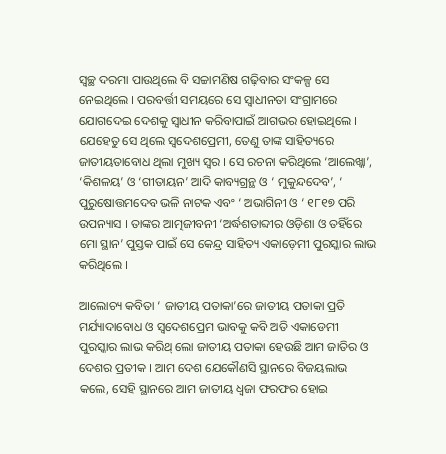ସ୍ଵଚ୍ଛ ଦରମା ପାଉଥିଲେ ବି ସଚ୍ଚାମଣିଷ ଗଢ଼ିବାର ସଂକଳ୍ପ ସେ ନେଇଥିଲେ । ପରବର୍ତ୍ତୀ ସମୟରେ ସେ ସ୍ଵାଧୀନତା ସଂଗ୍ରାମରେ ଯୋଗଦେଇ ଦେଶକୁ ସ୍ୱାଧୀନ କରିବାପାଇଁ ଆଗଭର ହୋଇଥିଲେ । ଯେହେତୁ ସେ ଥିଲେ ସ୍ଵଦେଶପ୍ରେମୀ, ତେଣୁ ତାଙ୍କ ସାହିତ୍ୟରେ ଜାତୀୟତାବୋଧ ଥିଲା ମୁଖ୍ୟ ସ୍ୱର । ସେ ରଚନା କରିଥିଲେ ‘ଆଲେଖ୍କା’, ‘କିଶଳୟ’ ଓ ‘ଗୀତାୟନ’ ଆଦି କାବ୍ୟଗ୍ରନ୍ଥ ଓ ‘ ମୁକୁନ୍ଦଦେବ’, ‘ ପୁରୁଷୋତ୍ତମଦେବ ଭଳି ନାଟକ ଏବଂ ‘ ଅଭାଗିନୀ ଓ ‘ ୧୮୧୭ ପରି ଉପନ୍ୟାସ । ତାଙ୍କର ଆତ୍ମଜୀବନୀ ‘ଅର୍ଦ୍ଧଶତାବ୍ଦୀର ଓଡ଼ିଶା ଓ ତହିଁରେ ମୋ ସ୍ଥାନ’ ପୁସ୍ତକ ପାଇଁ ସେ କେନ୍ଦ୍ର ସାହିତ୍ୟ ଏକାଡ଼େମୀ ପୁରସ୍କାର ଲାଭ କରିଥିଲେ ।

ଆଲୋଚ୍ୟ କବିତା ‘ ଜାତୀୟ ପତାକା’ରେ ଜାତୀୟ ପତାକା ପ୍ରତି ମର୍ଯ୍ୟାଦାବୋଧ ଓ ସ୍ବଦେଶପ୍ରେମ ଭାବକୁ କବି ଅତି ଏକାଡେମୀ ପୁରସ୍କାର ଲାଭ କରିଥ୍ ଲୋ ଜାତୀୟ ପତାକା ହେଉଛି ଆମ ଜାତିର ଓ ଦେଶର ପ୍ରତୀକ । ଆମ ଦେଶ ଯେକୌଣସି ସ୍ଥାନରେ ବିଜୟଲାଭ କଲେ, ସେହି ସ୍ଥାନରେ ଆମ ଜାତୀୟ ଧ୍ଵଜା ଫରଫର ହୋଇ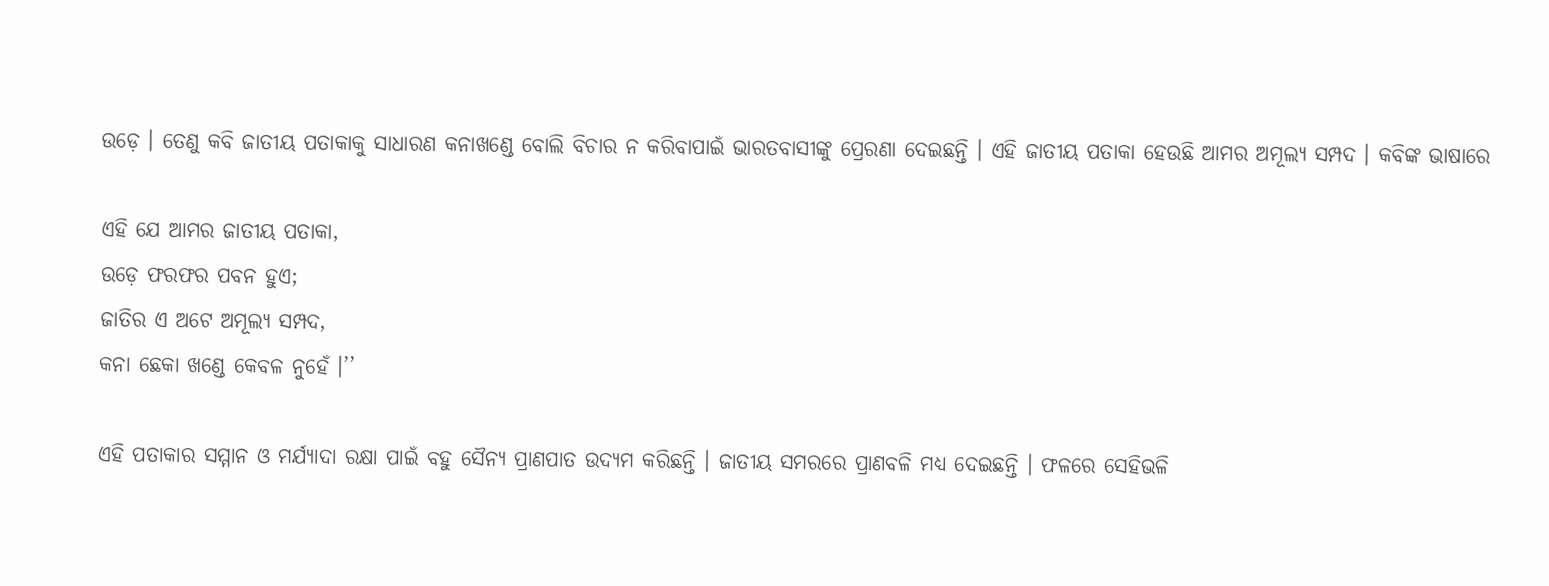ଉଡ଼େ । ତେଣୁ କବି ଜାତୀୟ ପତାକାକୁ ସାଧାରଣ କନାଖଣ୍ଡେ ବୋଲି ବିଚାର ନ କରିବାପାଇଁ ଭାରତବାସୀଙ୍କୁ ପ୍ରେରଣା ଦେଇଛନ୍ତି । ଏହି ଜାତୀୟ ପତାକା ହେଉଛି ଆମର ଅମୂଲ୍ୟ ସମ୍ପଦ । କବିଙ୍କ ଭାଷାରେ

ଏହି ଯେ ଆମର ଜାତୀୟ ପତାକା,
ଉଡ଼େ ଫରଫର ପବନ ହୁଏ;
ଜାତିର ଏ ଅଟେ ଅମୂଲ୍ୟ ସମ୍ପଦ,
କନା ଛେକା ଖଣ୍ଡେ କେବଳ ନୁହେଁ ।’’

ଏହି ପତାକାର ସମ୍ମାନ ଓ ମର୍ଯ୍ୟାଦା ରକ୍ଷା ପାଇଁ ବହୁ ସୈନ୍ୟ ପ୍ରାଣପାତ ଉଦ୍ୟମ କରିଛନ୍ତି । ଜାତୀୟ ସମରରେ ପ୍ରାଣବଳି ମଧ୍ୟ ଦେଇଛନ୍ତି । ଫଳରେ ସେହିଭଳି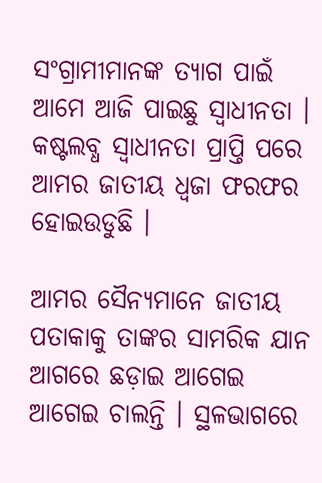ସଂଗ୍ରାମୀମାନଙ୍କ ତ୍ୟାଗ ପାଇଁ ଆମେ ଆଜି ପାଇଛୁ ସ୍ବାଧୀନତା । କଷ୍ଟଲବ୍ଧ ସ୍ଵାଧୀନତା ପ୍ରାପ୍ତି ପରେ ଆମର ଜାତୀୟ ଧ୍ଵଜା ଫରଫର ହୋଇଉଡୁଛି ।

ଆମର ସୈନ୍ୟମାନେ ଜାତୀୟ ପତାକାକୁ ତାଙ୍କର ସାମରିକ ଯାନ ଆଗରେ ଛଡ଼ାଇ ଆଗେଇ ଆଗେଇ ଚାଲନ୍ତି । ସ୍ଥଳଭାଗରେ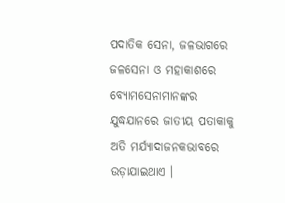ପଦାତିକ ସେନା, ଜଳଭାଗରେ ଜଳସେନା ଓ ମହାକାଶରେ ବ୍ୟୋମସେନାମାନଙ୍କର ଯୁଦ୍ଧଯାନରେ ଜାତୀୟ ପତାକାକୁ ଅତି ମର୍ଯ୍ୟାଦାଜନକଭାବରେ ଉଡ଼ାଯାଇଥାଏ ।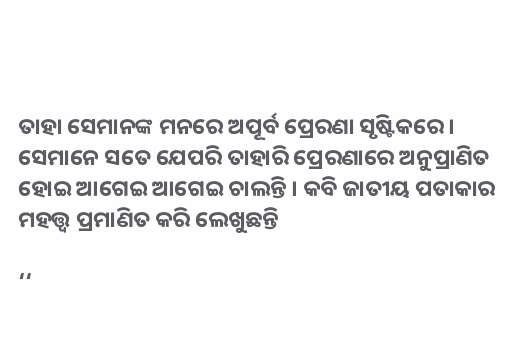ତାହା ସେମାନଙ୍କ ମନରେ ଅପୂର୍ବ ପ୍ରେରଣା ସୃଷ୍ଟିକରେ । ସେମାନେ ସତେ ଯେପରି ତାହାରି ପ୍ରେରଣାରେ ଅନୁପ୍ରାଣିତ ହୋଇ ଆଗେଇ ଆଗେଇ ଚାଲନ୍ତି । କବି ଜାତୀୟ ପତାକାର ମହତ୍ତ୍ଵ ପ୍ରମାଣିତ କରି ଲେଖୁଛନ୍ତି

‘‘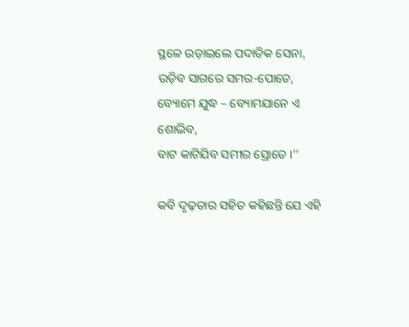ସ୍ଥଳେ ଉଡ଼ାଇଲେ ପଦାତିକ ସେନା,
ଉଡ଼ିବ ସାଗରେ ସମର-ପୋତେ,
ବ୍ୟୋମେ ଯୁଦ୍ଧ – ବ୍ୟୋମଯାନେ ଏ ଶୋଭିବ,
ବାଟ କାଟିଯିବ ସମୀର ସ୍ରୋତେ ।’’

କବି ଦୃଢ଼ତାର ସହିତ କହିଛନ୍ତି ଯେ ଏହି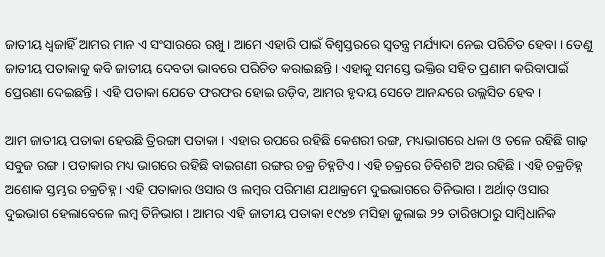ଜାତୀୟ ଧ୍ଵଜାହିଁ ଆମର ମାନ ଏ ସଂସାରରେ ରଖୁ । ଆମେ ଏହାରି ପାଇଁ ବିଶ୍ବସ୍ତରରେ ସ୍ଵତନ୍ତ୍ର ମର୍ଯ୍ୟାଦା ନେଇ ପରିଚିତ ହେବା । ତେଣୁ ଜାତୀୟ ପତାକାକୁ କବି ଜାତୀୟ ଦେବତା ଭାବରେ ପରିଚିତ କରାଇଛନ୍ତି । ଏହାକୁ ସମସ୍ତେ ଭକ୍ତିର ସହିତ ପ୍ରଣାମ କରିବାପାଇଁ ପ୍ରେରଣା ଦେଇଛନ୍ତି । ଏହି ପତାକା ଯେତେ ଫରଫର ହୋଇ ଉଡ଼ିବ, ଆମର ହୃଦୟ ସେତେ ଆନନ୍ଦରେ ଉଲ୍ଲସିତ ହେବ ।

ଆମ ଜାତୀୟ ପତାକା ହେଉଛି ତ୍ରିରଙ୍ଗା ପତାକା । ଏହାର ଉପରେ ରହିଛି କେଶରୀ ରଙ୍ଗ, ମଧ୍ୟଭାଗରେ ଧଳା ଓ ତଳେ ରହିଛି ଗାଢ଼ ସବୁଜ ରଙ୍ଗ । ପତାକାର ମଧ୍ୟ ଭାଗରେ ରହିଛି ବାଇଗଣୀ ରଙ୍ଗର ଚକ୍ର ଚିହ୍ନଟିଏ । ଏହି ଚକ୍ରରେ ଚିବିଶଟି ଅର ରହିଛି । ଏହି ଚକ୍ରଚିହ୍ନ ଅଶୋକ ସ୍ତମ୍ଭର ଚକ୍ରଚିହ୍ନ । ଏହି ପତାକାର ଓସାର ଓ ଲମ୍ବର ପରିମାଣ ଯଥାକ୍ରମେ ଦୁଇଭାଗରେ ତିନିଭାଗ । ଅର୍ଥାତ୍‌ ଓସାର ଦୁଇଭାଗ ହେଲାବେଳେ ଲମ୍ବ ତିନିଭାଗ । ଆମର ଏହି ଜାତୀୟ ପତାକା ୧୯୪୭ ମସିହା ଜୁଲାଇ ୨୨ ତାରିଖଠାରୁ ସାମ୍ବିଧାନିକ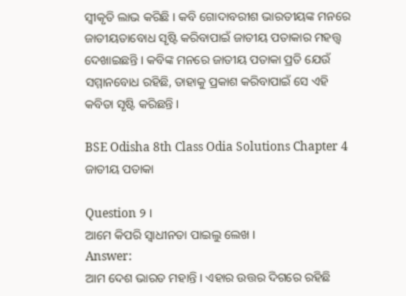ସ୍ୱୀକୃତି ଲାଭ କରିଛି । କବି ଗୋଦାବରୀଶ ଭାରତୀୟଙ୍କ ମନରେ ଜାତୀୟତାବୋଧ ସୃଷ୍ଟି କରିବାପାଇଁ ଜାତୀୟ ପତାକାର ମହତ୍ତ୍ବ ଦେଖାଇଛନ୍ତି । କବିଙ୍କ ମନରେ ଜାତୀୟ ପତାକା ପ୍ରତି ଯେଉଁ ସମ୍ମାନବୋଧ ରହିଛି, ତାହାକୁ ପ୍ରକାଶ କରିବାପାଇଁ ସେ ଏହି କବିତା ସୃଷ୍ଟି କରିଛନ୍ତି ।

BSE Odisha 8th Class Odia Solutions Chapter 4 ଜାତୀୟ ପତାକା

Question ୨ ।
ଆମେ କିପରି ସ୍ୱାଧୀନତା ପାଇଲୁ ଲେଖ ।
Answer:
ଆମ ଦେଶ ଭାରତ ମହାନ୍ତି । ଏହାର ଉତ୍ତର ଦିଗରେ ରହିଛି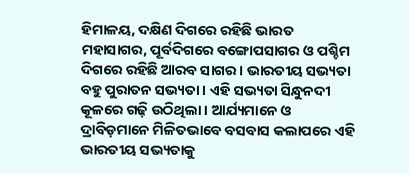ହିମାଳୟ, ଦକ୍ଷିଣ ଦିଗରେ ରହିଛି ଭାରତ ମହାସାଗର, ପୂର୍ବଦିଗରେ ବଙ୍ଗୋପସାଗର ଓ ପଶ୍ଚିମ ଦିଗରେ ରହିଛି ଆରବ ସାଗର । ଭାରତୀୟ ସଭ୍ୟତା ବହୁ ପୁରାତନ ସଭ୍ୟତା । ଏହି ସଭ୍ୟତା ସିନ୍ଧୁନଦୀ କୂଳରେ ଗଢ଼ି ଉଠିଥିଲା । ଆର୍ଯ୍ୟମାନେ ଓ ଦ୍ରାବିଡ଼ମାନେ ମିଳିତଭାବେ ବସବାସ କଲାପରେ ଏହି ଭାରତୀୟ ସଭ୍ୟତାକୁ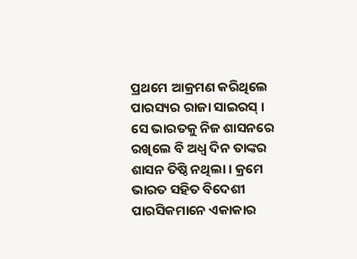ପ୍ରଥମେ ଆକ୍ରମଣ କରିଥିଲେ ପାରସ୍ୟର ରାଜା ସାଇରସ୍ । ସେ ଭାରତକୁ ନିଜ ଶାସନରେ ରଖିଲେ ବି ଅଧ୍ଵ ଦିନ ତାଙ୍କର ଶାସନ ତିଷ୍ଠି ନଥିଲା । କ୍ରମେ ଭାରତ ସହିତ ବିଦେଶୀ ପାରସିକମାନେ ଏକାକାର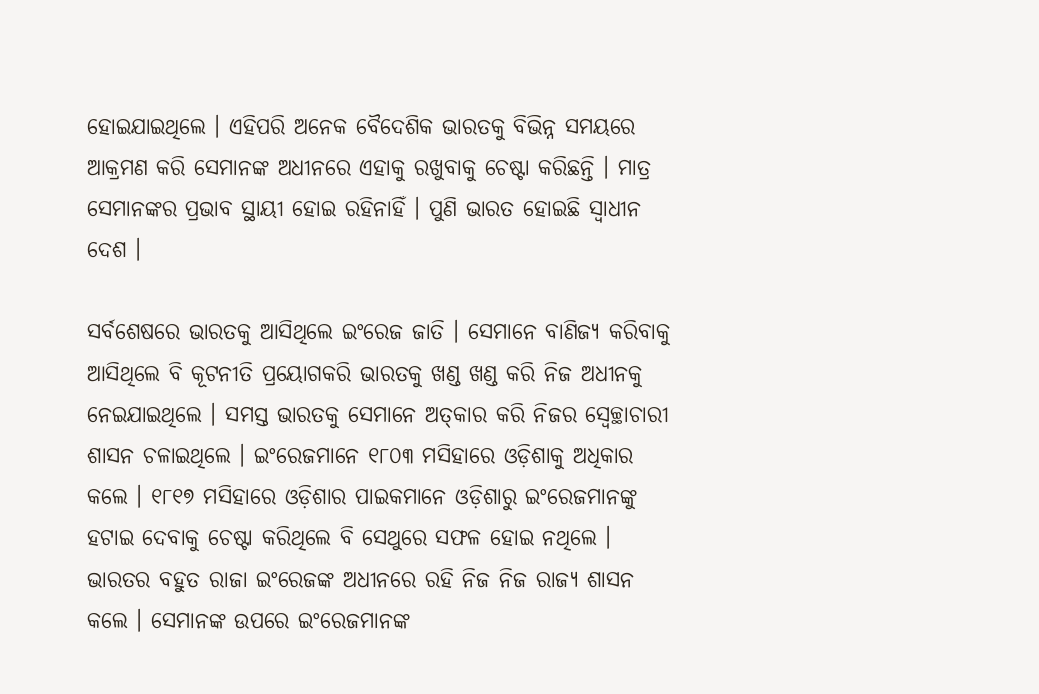ହୋଇଯାଇଥିଲେ । ଏହିପରି ଅନେକ ବୈଦେଶିକ ଭାରତକୁ ବିଭିନ୍ନ ସମୟରେ ଆକ୍ରମଣ କରି ସେମାନଙ୍କ ଅଧୀନରେ ଏହାକୁ ରଖୁବାକୁ ଚେଷ୍ଟା କରିଛନ୍ତି । ମାତ୍ର ସେମାନଙ୍କର ପ୍ରଭାବ ସ୍ଥାୟୀ ହୋଇ ରହିନାହିଁ । ପୁଣି ଭାରତ ହୋଇଛି ସ୍ବାଧୀନ ଦେଶ ।

ସର୍ବଶେଷରେ ଭାରତକୁ ଆସିଥିଲେ ଇଂରେଜ ଜାତି । ସେମାନେ ବାଣିଜ୍ୟ କରିବାକୁ ଆସିଥିଲେ ବି କୂଟନୀତି ପ୍ରୟୋଗକରି ଭାରତକୁ ଖଣ୍ଡ ଖଣ୍ଡ କରି ନିଜ ଅଧୀନକୁ ନେଇଯାଇଥିଲେ । ସମସ୍ତ ଭାରତକୁ ସେମାନେ ଅତ୍‌କାର କରି ନିଜର ସ୍ଵେଚ୍ଛାଚାରୀ ଶାସନ ଚଳାଇଥିଲେ । ଇଂରେଜମାନେ ୧୮୦୩ ମସିହାରେ ଓଡ଼ିଶାକୁ ଅଧିକାର କଲେ । ୧୮୧୭ ମସିହାରେ ଓଡ଼ିଶାର ପାଇକମାନେ ଓଡ଼ିଶାରୁ ଇଂରେଜମାନଙ୍କୁ ହଟାଇ ଦେବାକୁ ଚେଷ୍ଟା କରିଥିଲେ ବି ସେଥୁରେ ସଫଳ ହୋଇ ନଥିଲେ । ଭାରତର ବହୁତ ରାଜା ଇଂରେଜଙ୍କ ଅଧୀନରେ ରହି ନିଜ ନିଜ ରାଜ୍ୟ ଶାସନ କଲେ । ସେମାନଙ୍କ ଉପରେ ଇଂରେଜମାନଙ୍କ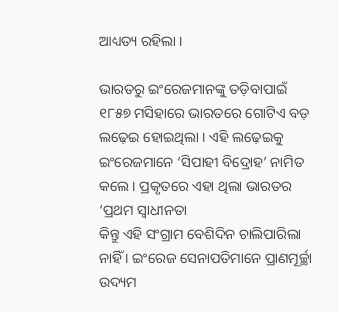ଆଧ୍ୟତ୍ୟ ରହିଲା ।

ଭାରତରୁ ଇଂରେଜମାନଙ୍କୁ ତଡ଼ିବାପାଇଁ ୧୮୫୭ ମସିହାରେ ଭାରତରେ ଗୋଟିଏ ବଡ଼ ଲଢ଼େଇ ହୋଇଥିଲା । ଏହି ଲଢ଼େଇକୁ ଇଂରେଜମାନେ ‘ସିପାହୀ ବିଦ୍ରୋହ’ ନାମିତ କଲେ । ପ୍ରକୃତରେ ଏହା ଥିଲା ଭାରତର ‘ପ୍ରଥମ ସ୍ଵାଧୀନତା
କିନ୍ତୁ ଏହି ସଂଗ୍ରାମ ବେଶିଦିନ ଚାଲିପାରିଲା ନାହିଁ । ଇଂରେଜ ସେନାପତିମାନେ ପ୍ରାଣମୂର୍ଚ୍ଛା ଉଦ୍ୟମ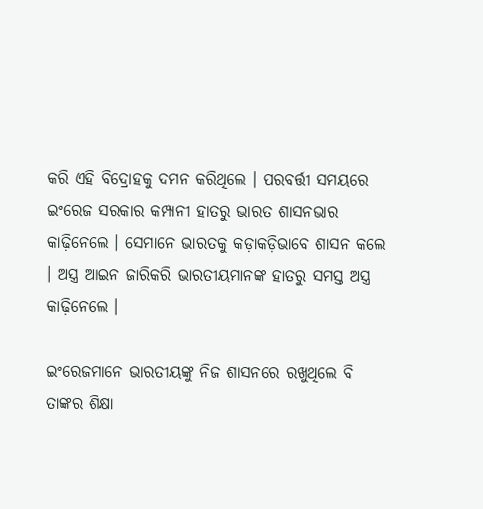କରି ଏହି ବିଦ୍ରୋହକୁ ଦମନ କରିଥିଲେ । ପରବର୍ତ୍ତୀ ସମୟରେ ଇଂରେଜ ସରକାର କମ୍ପାନୀ ହାତରୁ ଭାରତ ଶାସନଭାର କାଢ଼ିନେଲେ । ସେମାନେ ଭାରତକୁ କଡ଼ାକଡ଼ିଭାବେ ଶାସନ କଲେ । ଅସ୍ତ୍ର ଆଇନ ଜାରିକରି ଭାରତୀୟମାନଙ୍କ ହାତରୁ ସମସ୍ତ ଅସ୍ତ୍ର କାଢ଼ିନେଲେ ।

ଇଂରେଜମାନେ ଭାରତୀୟଙ୍କୁ ନିଜ ଶାସନରେ ରଖୁଥିଲେ ବି ତାଙ୍କର ଶିକ୍ଷା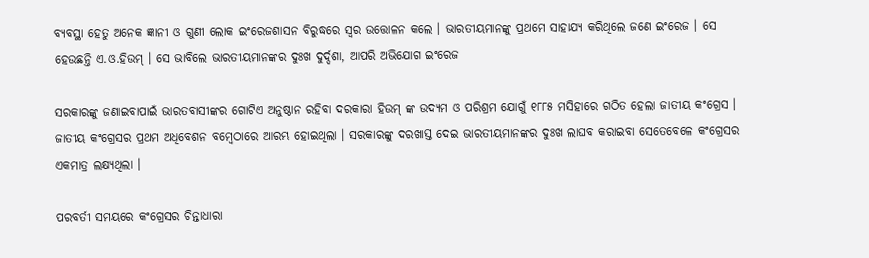ବ୍ୟବସ୍ଥା ହେତୁ ଅନେକ ଜ୍ଞାନୀ ଓ ଗୁଣୀ ଲୋକ ଇଂରେଜଶାସନ ବିରୁଦ୍ଧରେ ସ୍ଵର ଉତ୍ତୋଳନ କଲେ । ଭାରତୀୟମାନଙ୍କୁ ପ୍ରଥମେ ସାହାଯ୍ୟ କରିଥିଲେ ଜଣେ ଇଂରେଜ । ସେ ହେଉଛନ୍ତି ଏ.ଓ.ହିଉମ୍ । ସେ ଭାବିଲେ ଭାରତୀୟମାନଙ୍କର ଦୁଃଖ ଦୁର୍ଦ୍ଦଶା, ଆପରି ଅଭିଯୋଗ ଇଂରେଜ

ସରକାରଙ୍କୁ ଜଣାଇବାପାଇଁ ଭାରତବାସୀଙ୍କର ଗୋଟିଏ ଅନୁଷ୍ଠାନ ରହିବା ଦରକାରା ହିଉମ୍ ଙ୍କ ଉଦ୍ୟମ ଓ ପରିଶ୍ରମ ଯୋଗୁଁ ୧୮୮୫ ମସିହାରେ ଗଠିତ ହେଲା ଜାତୀୟ କଂଗ୍ରେସ । ଜାତୀୟ କଂଗ୍ରେସର ପ୍ରଥମ ଅଧିବେଶନ ବମ୍ବେଠାରେ ଆରମ୍ଭ ହୋଇଥିଲା । ସରକାରଙ୍କୁ ଦରଖାସ୍ତ ଦେଇ ଭାରତୀୟମାନଙ୍କର ଦୁଃଖ ଲାଘବ କରାଇବା ସେତେବେଳେ କଂଗ୍ରେସର ଏକମାତ୍ର ଲକ୍ଷ୍ୟଥିଲା ।

ପରବର୍ତୀ ସମୟରେ କଂଗ୍ରେସର ଚିନ୍ତାଧାରା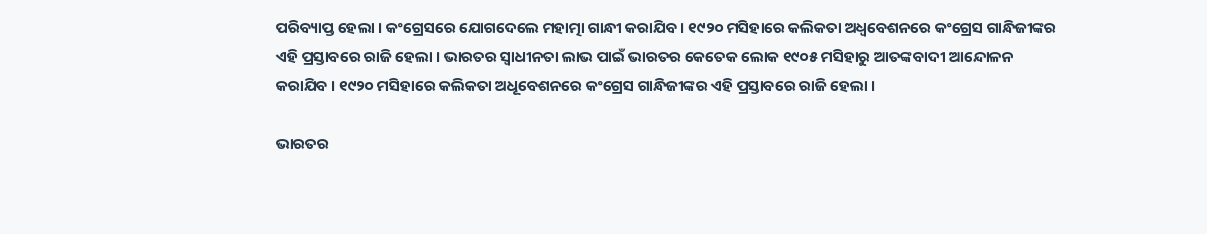ପରିବ୍ୟାପ୍ତ ହେଲା । କଂଗ୍ରେସରେ ଯୋଗଦେଲେ ମହାତ୍ମା ଗାନ୍ଧୀ କରାଯିବ । ୧୯୨୦ ମସିହାରେ କଲିକତା ଅଧ୍ଵବେଶନରେ କଂଗ୍ରେସ ଗାନ୍ଧିଜୀଙ୍କର ଏହି ପ୍ରସ୍ତାବରେ ରାଜି ହେଲା । ଭାରତର ସ୍ଵାଧୀନତା ଲାଭ ପାଇଁ ଭାରତର କେତେକ ଲୋକ ୧୯୦୫ ମସିହାରୁ ଆତଙ୍କବାଦୀ ଆନ୍ଦୋଳନ କରାଯିବ । ୧୯୨୦ ମସିହାରେ କଲିକତା ଅଧୂବେଶନରେ କଂଗ୍ରେସ ଗାନ୍ଧିଜୀଙ୍କର ଏହି ପ୍ରସ୍ତାବରେ ରାଜି ହେଲା ।

ଭାରତର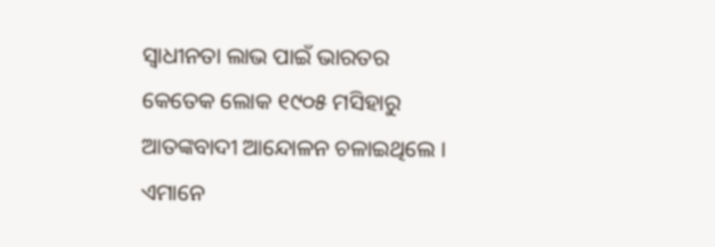ସ୍ଵାଧୀନତା ଲାଭ ପାଇଁ ଭାରତର କେତେକ ଲୋକ ୧୯୦୫ ମସିହାରୁ ଆତଙ୍କବାଦୀ ଆନ୍ଦୋଳନ ଚଳାଇଥିଲେ । ଏମାନେ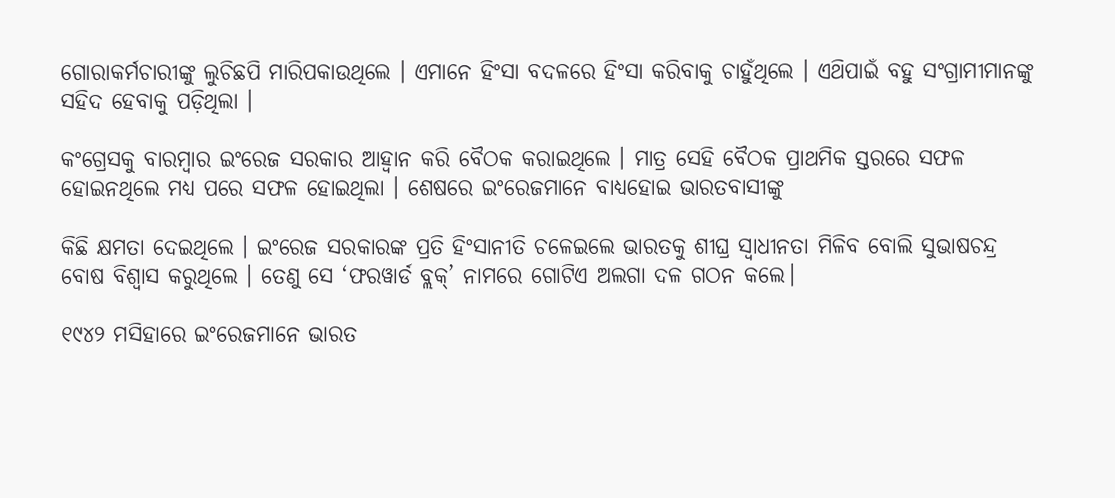ଗୋରାକର୍ମଚାରୀଙ୍କୁ ଲୁଚିଛପି ମାରିପକାଉଥିଲେ । ଏମାନେ ହିଂସା ବଦଳରେ ହିଂସା କରିବାକୁ ଚାହୁଁଥିଲେ । ଏଥ‌ିପାଇଁ ବହୁ ସଂଗ୍ରାମୀମାନଙ୍କୁ ସହିଦ ହେବାକୁ ପଡ଼ିଥିଲା ।

କଂଗ୍ରେସକୁ ବାରମ୍ବାର ଇଂରେଜ ସରକାର ଆହ୍ଵାନ କରି ବୈଠକ କରାଇଥିଲେ । ମାତ୍ର ସେହି ବୈଠକ ପ୍ରାଥମିକ ସ୍ତରରେ ସଫଳ ହୋଇନଥିଲେ ମଧ୍ୟ ପରେ ସଫଳ ହୋଇଥିଲା । ଶେଷରେ ଇଂରେଜମାନେ ବାଧ୍ୟହୋଇ ଭାରତବାସୀଙ୍କୁ

କିଛି କ୍ଷମତା ଦେଇଥିଲେ । ଇଂରେଜ ସରକାରଙ୍କ ପ୍ରତି ହିଂସାନୀତି ଚଳେଇଲେ ଭାରତକୁ ଶୀଘ୍ର ସ୍ଵାଧୀନତା ମିଳିବ ବୋଲି ସୁଭାଷଚନ୍ଦ୍ର ବୋଷ ବିଶ୍ଵାସ କରୁଥିଲେ । ତେଣୁ ସେ ‘ଫରୱାର୍ଡ ବ୍ଲକ୍’ ନାମରେ ଗୋଟିଏ ଅଲଗା ଦଳ ଗଠନ କଲେ।

୧୯୪୨ ମସିହାରେ ଇଂରେଜମାନେ ଭାରତ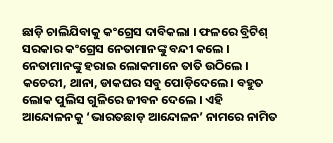ଛାଡ଼ି ଚାଲିଯିବାକୁ କଂଗ୍ରେସ ଦାବିକଲା । ଫଳରେ ବ୍ରିଟିଶ୍ ସରକାର କଂଗ୍ରେସ ନେତାମାନଙ୍କୁ ବନ୍ଦୀ କଲେ । ନେତାମାନଙ୍କୁ ହରାଇ ଲୋକମାନେ ତାତି ଉଠିଲେ । କଚେରୀ, ଥାନା, ଡାକଘର ସବୁ ପୋଡ଼ିଦେଲେ । ବହୁତ ଲୋକ ପୁଲିସ ଗୁଳିରେ ଜୀବନ ଦେଲେ । ଏହି ଆନ୍ଦୋଳନକୁ ‘ଭାରତଛାଡ଼ ଆନ୍ଦୋଳନ’ ନାମରେ ନାମିତ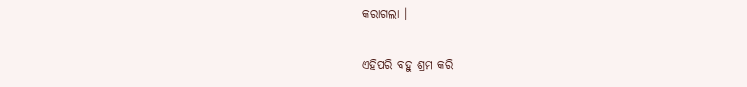କରାଗଲା ।

ଏହିପରି ବହୁ ଶ୍ରମ କରି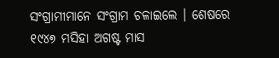ସଂଗ୍ରାମୀମାନେ ସଂଗ୍ରାମ ଚଳାଇଲେ । ଶେଷରେ ୧୯୪୭ ମସିହା ଅଗଷ୍ଟ ମାସ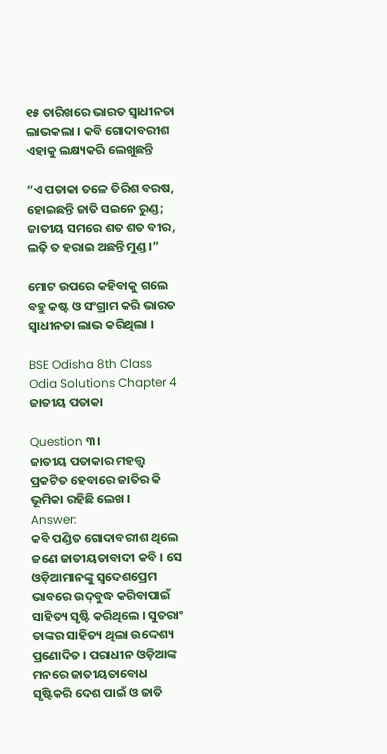୧୫ ତାରିଖରେ ଭାରତ ସ୍ବାଧୀନତା ଲାଭକଲା । କବି ଗୋଦାବରୀଶ ଏହାକୁ ଲକ୍ଷ୍ୟକରି ଲେଖୁଛନ୍ତି

“ଏ ପତାକା ତଳେ ତିରିଶ ବରଷ,
ହୋଇଛନ୍ତି ଜାତି ସଇନେ ରୁଣ୍ଡ;
ଜାତୀୟ ସମରେ ଶତ ଶତ ବୀର,
ଲଢ଼ି ତ ହରାଇ ଅଛନ୍ତି ମୁଣ୍ଡ ।”

ମୋଟ ଉପରେ କହିବାକୁ ଗଲେ ବହୁ କଷ୍ଟ ଓ ସଂଗ୍ରାମ କରି ଭାରତ ସ୍ବାଧୀନତା ଲାଭ କରିଥିଲା ।

BSE Odisha 8th Class Odia Solutions Chapter 4 ଜାତୀୟ ପତାକା

Question ୩।
ଜାତୀୟ ପତାକାର ମହତ୍ତ୍ବ ପ୍ରକଟିତ ହେବାରେ ଜାତିର କି ଭୂମିକା ରହିଛି ଲେଖ ।
Answer:
କବି ପଣ୍ଡିତ ଗୋଦାବରୀଶ ଥିଲେ ଜଣେ ଜାତୀୟତାବାଦୀ କବି । ସେ ଓଡ଼ିଆମାନଙ୍କୁ ସ୍ବଦେଶପ୍ରେମ ଭାବରେ ଉଦ୍‌ବୁଦ୍ଧ କରିବାପାଇଁ ସାହିତ୍ୟ ସୃଷ୍ଟି କରିଥିଲେ । ସୁତରାଂ ତାଙ୍କର ସାହିତ୍ୟ ଥିଲା ଉଦ୍ଦେଶ୍ୟ ପ୍ରଣୋଦିତ । ପରାଧୀନ ଓଡ଼ିଆଙ୍କ ମନରେ ଜାତୀୟତାବୋଧ ସୃଷ୍ଟିକରି ଦେଶ ପାଇଁ ଓ ଜାତି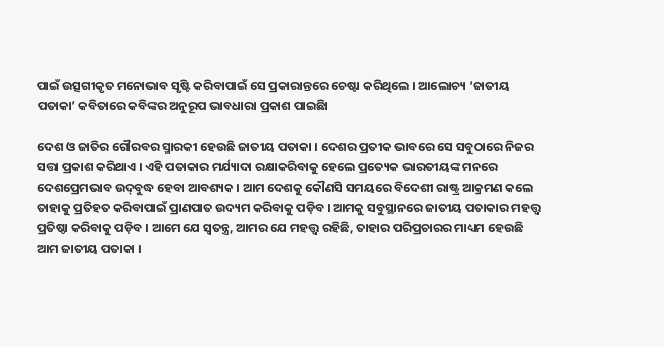ପାଇଁ ଉତ୍ସଗୀକୃତ ମନୋଭାବ ସୃଷ୍ଟି କରିବାପାଇଁ ସେ ପ୍ରକାରାନ୍ତରେ ଚେଷ୍ଟା କରିଥିଲେ । ଆଲୋଚ୍ୟ ‘ଜାତୀୟ ପତାକା’ କବିତାରେ କବିଙ୍କର ଅନୁରୂପ ଭାବଧାରା ପ୍ରକାଶ ପାଇଛିା

ଦେଶ ଓ ଜାତିର ଗୌରବର ସ୍ମାରକୀ ହେଉଛି ଜାତୀୟ ପତାକା । ଦେଶର ପ୍ରତୀକ ଭାବରେ ସେ ସବୁଠାରେ ନିଜର ସତ୍ତା ପ୍ରକାଶ କରିଥାଏ । ଏହି ପତାକାର ମର୍ଯ୍ୟାଦା ରକ୍ଷାକରିବାକୁ ହେଲେ ପ୍ରତ୍ୟେକ ଭାରତୀୟଙ୍କ ମନରେ ଦେଶପ୍ରେମଭାବ ଉଦ୍‌ବୁଦ୍ଧ ହେବା ଆବଶ୍ୟକ । ଆମ ଦେଶକୁ କୌଣସି ସମୟରେ ବିଦେଶୀ ରାଷ୍ଟ୍ର ଆକ୍ରମଣ କଲେ ତାହାକୁ ପ୍ରତିହତ କରିବାପାଇଁ ପ୍ରାଣପାତ ଉଦ୍ୟମ କରିବାକୁ ପଡ଼ିବ । ଆମକୁ ସବୁସ୍ଥାନରେ ଜାତୀୟ ପତାକାର ମହତ୍ତ୍ବ ପ୍ରତିଷ୍ଠା କରିବାକୁ ପଡ଼ିବ । ଆମେ ଯେ ସ୍ଵତନ୍ତ୍ର, ଆମର ଯେ ମହତ୍ତ୍ବ ରହିଛି, ତାହାର ପରିପ୍ରଚାରର ମାଧ୍ୟମ ହେଉଛି ଆମ ଜାତୀୟ ପତାକା ।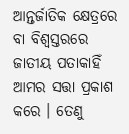ଆନ୍ତର୍ଜାତିକ କ୍ଷେତ୍ରରେ ବା ବିଶ୍ବସ୍ତରରେ ଜାତୀୟ ପତାକାହିଁ ଆମର ସତ୍ତା ପ୍ରକାଶ କରେ । ତେଣୁ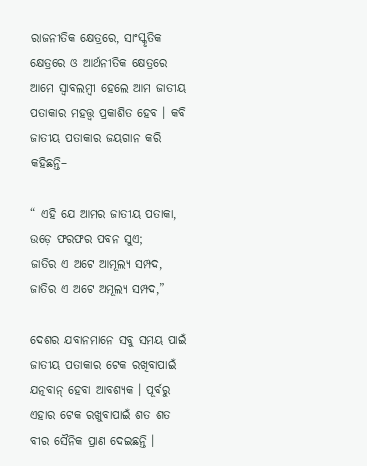ରାଜନୀତିକ କ୍ଷେତ୍ରରେ, ସାଂସ୍କୃତିକ କ୍ଷେତ୍ରରେ ଓ ଆର୍ଥନୀତିକ କ୍ଷେତ୍ରରେ ଆମେ ସ୍ଵାବଲମ୍ବୀ ହେଲେ ଆମ ଜାତୀୟ ପତାକାର ମହତ୍ତ୍ଵ ପ୍ରକାଶିତ ହେବ । କବି ଜାତୀୟ ପତାକାର ଜୟଗାନ କରି କହିଛନ୍ତି–

“ ଏହି ଯେ ଆମର ଜାତୀୟ ପତାକା,
ଉଡ଼େ ଫରଫର ପବନ ସୁଏ;
ଜାତିର ଏ ଅଟେ ଆମୂଲ୍ୟ ସମ୍ପଦ,
ଜାତିର ଏ ଅଟେ ଅମୂଲ୍ୟ ସମ୍ପଦ,”

ଦେଶର ଯବାନମାନେ ସବୁ ସମୟ ପାଇଁ ଜାତୀୟ ପତାକାର ଟେକ ରଖିବାପାଇଁ ଯତ୍ନବାନ୍ ହେବା ଆବଶ୍ୟକ । ପୂର୍ବରୁ ଏହାର ଟେକ ରଖୁବାପାଇଁ ଶତ ଶତ ବୀର ସୈନିକ ପ୍ରାଣ ଦେଇଛନ୍ତି ।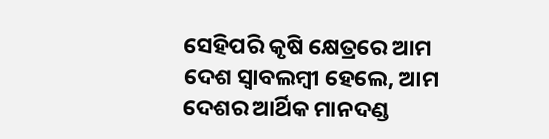ସେହିପରି କୃଷି କ୍ଷେତ୍ରରେ ଆମ ଦେଶ ସ୍ଵାବଲମ୍ବୀ ହେଲେ, ଆମ ଦେଶର ଆର୍ଥିକ ମାନଦଣ୍ଡ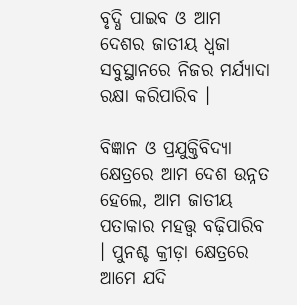ବୃଦ୍ଧି ପାଇବ ଓ ଆମ ଦେଶର ଜାତୀୟ ଧ୍ଵଜା ସବୁସ୍ଥାନରେ ନିଜର ମର୍ଯ୍ୟାଦା ରକ୍ଷା କରିପାରିବ ।

ବିଜ୍ଞାନ ଓ ପ୍ରଯୁକ୍ତିବିଦ୍ୟା କ୍ଷେତ୍ରରେ ଆମ ଦେଶ ଉନ୍ନତ ହେଲେ, ଆମ ଜାତୀୟ ପତାକାର ମହତ୍ତ୍ବ ବଢ଼ିପାରିବ । ପୁନଶ୍ଚ କ୍ରୀଡ଼ା କ୍ଷେତ୍ରରେ ଆମେ ଯଦି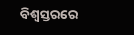ବିଶ୍ୱସ୍ତରରେ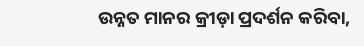ଉନ୍ନତ ମାନର କ୍ରୀଡ଼ା ପ୍ରଦର୍ଶନ କରିବା,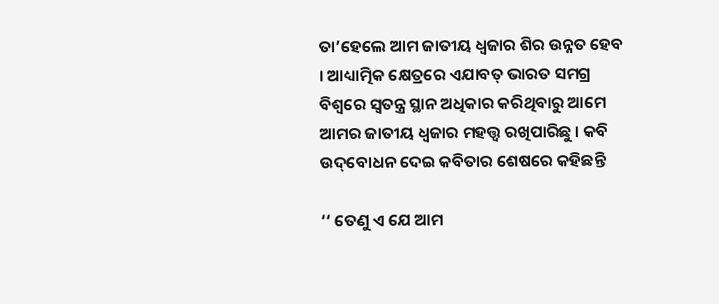ତା’ହେଲେ ଆମ ଜାତୀୟ ଧ୍ଵଜାର ଶିର ଉନ୍ନତ ହେବ । ଆଧ୍ୟାତ୍ମିକ କ୍ଷେତ୍ରରେ ଏଯାବତ୍ ଭାରତ ସମଗ୍ର ବିଶ୍ଵରେ ସ୍ବତନ୍ତ୍ର ସ୍ଥାନ ଅଧିକାର କରିଥିବାରୁ ଆମେ ଆମର ଜାତୀୟ ଧ୍ଵଜାର ମହତ୍ତ୍ଵ ରଖିପାରିଛୁ । କବି ଉଦ୍‌ବୋଧନ ଦେଇ କବିତାର ଶେଷରେ କହିଛନ୍ତି

‘‘ ତେଣୁ ଏ ଯେ ଆମ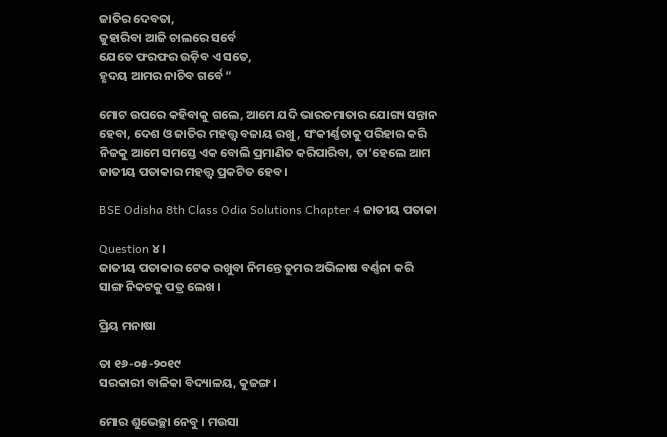ଜାତିର ଦେବତା,
ଜୁହାରିବା ଆଜି ଚାଲରେ ସର୍ବେ
ଯେତେ ଫରଫର ଉଡ଼ିବ ଏ ସତେ,
ହୃଦୟ ଆମର ନାଚିବ ଗର୍ବେ “

ମୋଟ ଉପରେ କହିବାକୁ ଗଲେ, ଆମେ ଯଦି ଭାରତମାତାର ଯୋଗ୍ୟ ସନ୍ତାନ ହେବା, ଦେଶ ଓ ଜାତିର ମହତ୍ତ୍ବ ବଜାୟ ରଖୁ, ସଂକୀର୍ଣ୍ଣତାକୁ ପରିହାର କରି ନିଜକୁ ଆମେ ସମସ୍ତେ ଏକ ବୋଲି ପ୍ରମାଣିତ କରିପାରିବା, ତା’ହେଲେ ଆମ ଜାତୀୟ ପତାକାର ମହତ୍ତ୍ବ ପ୍ରକଟିତ ହେବ ।

BSE Odisha 8th Class Odia Solutions Chapter 4 ଜାତୀୟ ପତାକା

Question ୪ ।
ଜାତୀୟ ପତାକାର ଟେକ ରଖୁବା ନିମନ୍ତେ ତୁମର ଅଭିଳାଷ ବର୍ଣ୍ଣନା କରି ସାଙ୍ଗ ନିକଟକୁ ପତ୍ର ଲେଖ ।

ପ୍ରିୟ ମନାଷା

ତା ୧୬-୦୫-୨୦୧୯
ସରକାରୀ ବାଳିକା ବିଦ୍ୟାଳୟ, କୁଜଙ୍ଗ ।

ମୋର ଶୁଭେଚ୍ଛା ନେବୁ । ମଉସା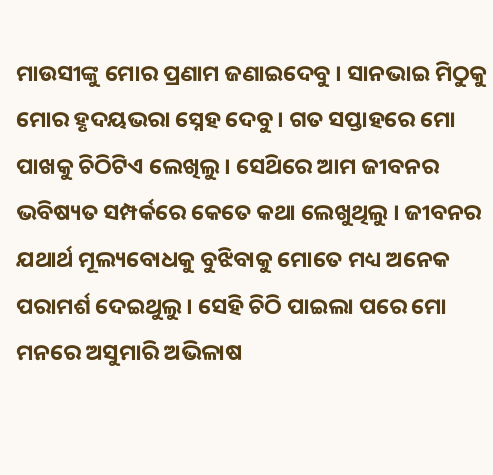ମାଉସୀଙ୍କୁ ମୋର ପ୍ରଣାମ ଜଣାଇଦେବୁ । ସାନଭାଇ ମିଠୁକୁ ମୋର ହୃଦୟଭରା ସ୍ନେହ ଦେବୁ । ଗତ ସପ୍ତାହରେ ମୋ ପାଖକୁ ଚିଠିଟିଏ ଲେଖିଲୁ । ସେଥ‌ିରେ ଆମ ଜୀବନର ଭବିଷ୍ୟତ ସମ୍ପର୍କରେ କେତେ କଥା ଲେଖୁଥିଲୁ । ଜୀବନର ଯଥାର୍ଥ ମୂଲ୍ୟବୋଧକୁ ବୁଝିବାକୁ ମୋତେ ମଧ୍ୟ ଅନେକ ପରାମର୍ଶ ଦେଇଥୁଲୁ । ସେହି ଚିଠି ପାଇଲା ପରେ ମୋ ମନରେ ଅସୁମାରି ଅଭିଳାଷ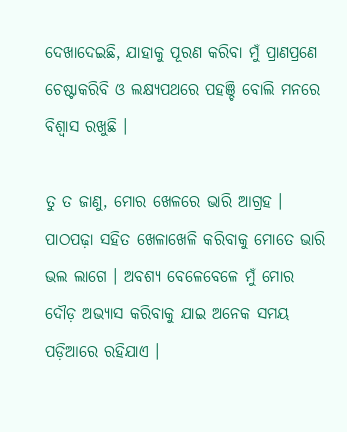ଦେଖାଦେଇଛି, ଯାହାକୁ ପୂରଣ କରିବା ମୁଁ ପ୍ରାଣପ୍ରଣେ ଚେଷ୍ଟାକରିବି ଓ ଲକ୍ଷ୍ୟପଥରେ ପହଞ୍ଚି ବୋଲି ମନରେ ବିଶ୍ଵାସ ରଖୁଛି ।

ତୁ ତ ଜାଣୁ, ମୋର ଖେଳରେ ଭାରି ଆଗ୍ରହ । ପାଠପଢ଼ା ସହିତ ଖେଳାଖେଳି କରିବାକୁ ମୋତେ ଭାରି ଭଲ ଲାଗେ । ଅବଶ୍ୟ ବେଳେବେଳେ ମୁଁ ମୋର ଦୌଡ଼ ଅଭ୍ୟାସ କରିବାକୁ ଯାଇ ଅନେକ ସମୟ ପଡ଼ିଆରେ ରହିଯାଏ ।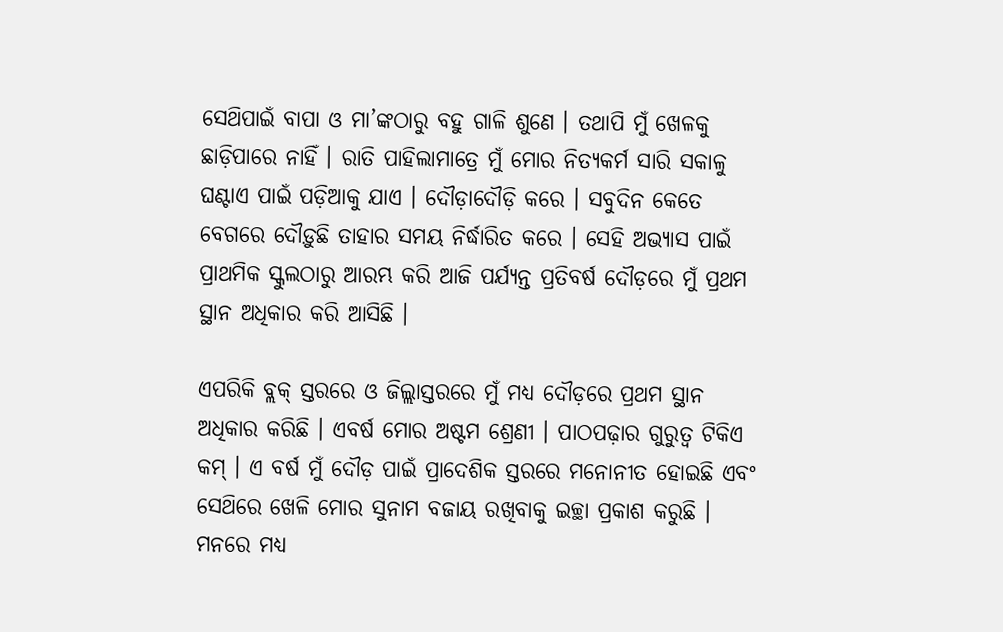ସେଥ‌ିପାଇଁ ବାପା ଓ ମା’ଙ୍କଠାରୁ ବହୁ ଗାଳି ଶୁଣେ । ତଥାପି ମୁଁ ଖେଳକୁ ଛାଡ଼ିପାରେ ନାହିଁ । ରାତି ପାହିଲାମାତ୍ରେ ମୁଁ ମୋର ନିତ୍ୟକର୍ମ ସାରି ସକାଳୁ ଘଣ୍ଟାଏ ପାଇଁ ପଡ଼ିଆକୁ ଯାଏ । ଦୌଡ଼ାଦୌଡ଼ି କରେ । ସବୁଦିନ କେତେ ବେଗରେ ଦୌଡ଼ୁଛି ତାହାର ସମୟ ନିର୍ଦ୍ଧାରିତ କରେ । ସେହି ଅଭ୍ୟାସ ପାଇଁ ପ୍ରାଥମିକ ସ୍କୁଲଠାରୁ ଆରମ୍ଭ କରି ଆଜି ପର୍ଯ୍ୟନ୍ତ ପ୍ରତିବର୍ଷ ଦୌଡ଼ରେ ମୁଁ ପ୍ରଥମ ସ୍ଥାନ ଅଧିକାର କରି ଆସିଛି ।

ଏପରିକି ବ୍ଲକ୍ ସ୍ତରରେ ଓ ଜିଲ୍ଲାସ୍ତରରେ ମୁଁ ମଧ୍ୟ ଦୌଡ଼ରେ ପ୍ରଥମ ସ୍ଥାନ ଅଧିକାର କରିଛି । ଏବର୍ଷ ମୋର ଅଷ୍ଟମ ଶ୍ରେଣୀ । ପାଠପଢ଼ାର ଗୁରୁତ୍ଵ ଟିକିଏ କମ୍ । ଏ ବର୍ଷ ମୁଁ ଦୌଡ଼ ପାଇଁ ପ୍ରାଦେଶିକ ସ୍ତରରେ ମନୋନୀତ ହୋଇଛି ଏବଂ ସେଥ‌ିରେ ଖେଳି ମୋର ସୁନାମ ବଜାୟ ରଖିବାକୁ ଇଚ୍ଛା ପ୍ରକାଶ କରୁଛି । ମନରେ ମଧ୍ୟ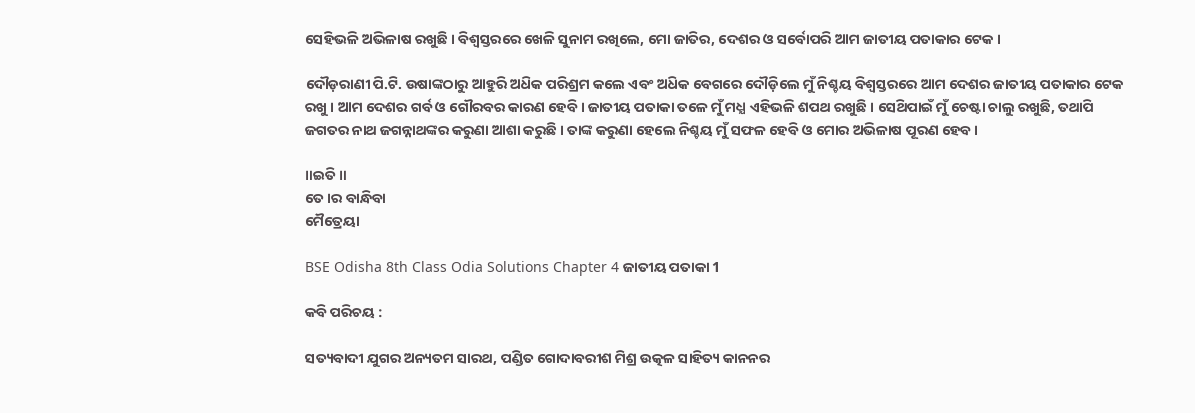ସେହିଭଳି ଅଭିଳାଷ ରଖୁଛି । ବିଶ୍ୱସ୍ତରରେ ଖେଳି ସୁନାମ ରଖିଲେ, ମୋ ଜାତିର, ଦେଶର ଓ ସର୍ବୋପରି ଆମ ଜାତୀୟ ପତାକାର ଟେକ ।

ଦୌଡ଼ରାଣୀ ପି.ଟି. ଉଷାଙ୍କଠାରୁ ଆହୁରି ଅଧ‌ିକ ପରିଶ୍ରମ କଲେ ଏବଂ ଅଧ‌ିକ ବେଗରେ ଦୌଡ଼ିଲେ ମୁଁ ନିଶ୍ଚୟ ବିଶ୍ବସ୍ତରରେ ଆମ ଦେଶର ଜାତୀୟ ପତାକାର ଟେକ ରଖୁ । ଆମ ଦେଶର ଗର୍ବ ଓ ଗୌରବର କାରଣ ହେବି । ଜାତୀୟ ପତାକା ତଳେ ମୁଁ ମଧ୍ଯ ଏହିଭଳି ଶପଥ ରଖୁଛି । ସେଥ‌ିପାଇଁ ମୁଁ ଚେଷ୍ଟା ଚାଲୁ ରଖୁଛି, ତଥାପି ଜଗତର ନାଥ ଜଗନ୍ନାଥଙ୍କର କରୁଣା ଆଶା କରୁଛି । ତାଙ୍କ କରୁଣା ହେଲେ ନିଶ୍ଚୟ ମୁଁ ସଫଳ ହେବି ଓ ମୋର ଅଭିଳାଷ ପୂରଣ ହେବ ।

॥ଇତି॥
ତେ।ର ବାନ୍ଧିବା
ମୈତ୍ରେୟା

BSE Odisha 8th Class Odia Solutions Chapter 4 ଜାତୀୟ ପତାକା 1

କବି ପରିଚୟ :

ସତ୍ୟବାଦୀ ଯୁଗର ଅନ୍ୟତମ ସାରଥ, ପଣ୍ଡିତ ଗୋଦାବରୀଶ ମିଶ୍ର ଉତ୍କଳ ସାହିତ୍ୟ କାନନର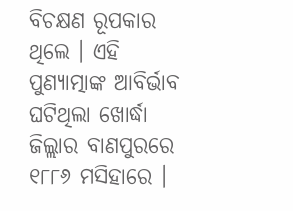ବିଚକ୍ଷଣ ରୂପକାର ଥିଲେ । ଏହି ପୁଣ୍ୟାତ୍ମାଙ୍କ ଆବିର୍ଭାବ ଘଟିଥିଲା ଖୋର୍ଦ୍ଧା ଜିଲ୍ଲାର ବାଣପୁରରେ ୧୮୮୬ ମସିହାରେ ।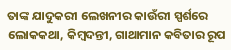ତାଙ୍କ ଯାଦୁକରୀ ଲେଖନୀର କାଉଁରୀ ସ୍ପର୍ଶରେ ଲୋକକଥା, କିମ୍ବଦନ୍ତୀ, ଗାଥାମାନ କବିତାର ରୂପ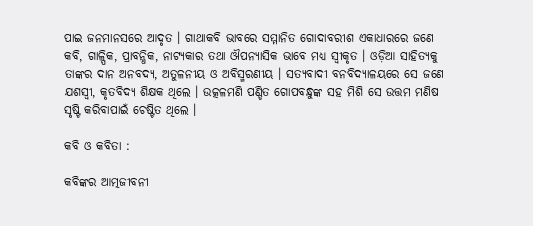ପାଇ ଜନମାନସରେ ଆଦୃତ । ଗାଥାକବି ଭାବରେ ସମ୍ମାନିତ ଗୋଦାବରୀଶ ଏକାଧାରରେ ଜଣେ କବି, ଗାଳ୍ପିକ, ପ୍ରାବନ୍ଧିକ, ନାଟ୍ୟକାର ତଥା ଔପନ୍ୟାସିକ ଭାବେ ମଧ୍ୟ ସ୍ଵୀକୃତ । ଓଡ଼ିଆ ସାହିତ୍ୟକୁ ତାଙ୍କର ଦାନ ଅନବଦ୍ୟ, ଅତୁଳନୀୟ ଓ ଅବିସ୍ମରଣୀୟ । ସତ୍ୟବାଦୀ ବନବିଦ୍ୟାଳୟରେ ସେ ଜଣେ ଯଶସ୍ୱୀ, କୃତବିଦ୍ୟ ଶିକ୍ଷକ ଥିଲେ । ଉତ୍କଳମଣି ପଣ୍ଡିତ ଗୋପବନ୍ଧୁଙ୍କ ସହ ମିଶି ସେ ଉତ୍ତମ ମଣିଷ ସୃଷ୍ଟି କରିବାପାଇଁ ଚେଷ୍ଟିତ ଥିଲେ ।

କବି ଓ କବିତା :

କବିଙ୍କର ଆତ୍ମଜୀବନୀ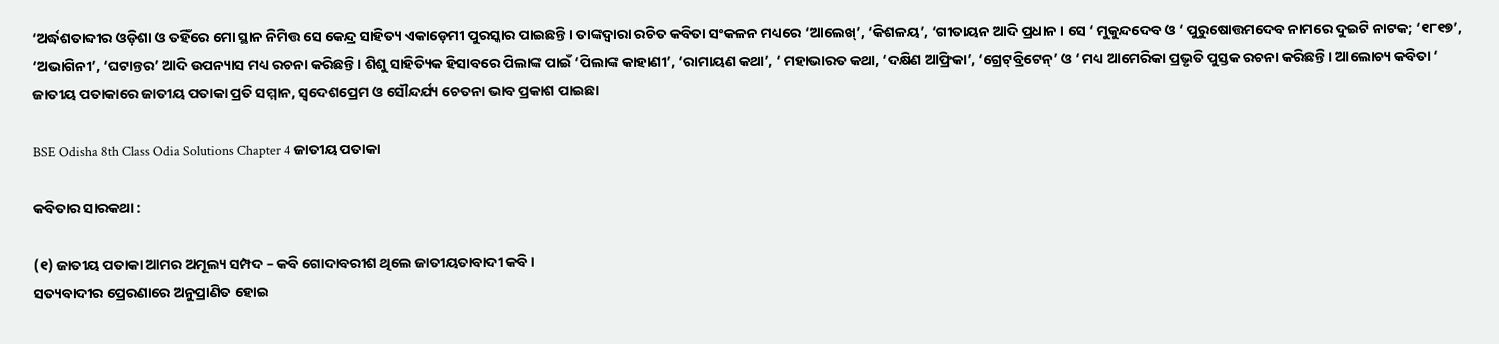‘ଅର୍ଦ୍ଧଶତାବ୍ଦୀର ଓଡ଼ିଶା ଓ ତହିଁରେ ମୋ ସ୍ଥାନ ନିମିତ୍ତ ସେ କେନ୍ଦ୍ର ସାହିତ୍ୟ ଏକାଡ଼େମୀ ପୁରସ୍କାର ପାଇଛନ୍ତି । ତାଙ୍କଦ୍ୱାରା ରଚିତ କବିତା ସଂକଳନ ମଧ୍ୟରେ ‘ଆଲେଖ୍’, ‘କିଶଳୟ’, ‘ଗୀତାୟନ ଆଦି ପ୍ରଧାନ । ସେ ‘ ମୁକୁନ୍ଦଦେବ ଓ ‘ ପୁରୁଷୋତ୍ତମଦେବ ନାମରେ ଦୁଇଟି ନାଟକ; ‘୧୮୧୭’, ‘ଅଭାଗିନୀ’, ‘ଘଟାନ୍ତର’ ଆଦି ଉପନ୍ୟାସ ମଧ୍ୟ ରଚନା କରିଛନ୍ତି । ଶିଶୁ ସାହିତ୍ୟିକ ହିସାବରେ ପିଲାଙ୍କ ପାଇଁ ‘ପିଲାଙ୍କ କାହାଣୀ’, ‘ରାମାୟଣ କଥା’, ‘ ମହାଭାରତ କଥା, ‘ଦକ୍ଷିଣ ଆଫ୍ରିକା’, ‘ଗ୍ରେଟ୍‌ବ୍ରିଟେନ୍’ ଓ ‘ ମଧ୍ୟ ଆମେରିକା ପ୍ରଭୃତି ପୁସ୍ତକ ରଚନା କରିଛନ୍ତି । ଆଲୋଚ୍ୟ କବିତା ‘ ଜାତୀୟ ପତାକାରେ ଜାତୀୟ ପତାକା ପ୍ରତି ସମ୍ମାନ, ସ୍ଵଦେଶପ୍ରେମ ଓ ସୌନ୍ଦର୍ଯ୍ୟ ଚେତନା ଭାବ ପ୍ରକାଶ ପାଇଛା

BSE Odisha 8th Class Odia Solutions Chapter 4 ଜାତୀୟ ପତାକା

କବିତାର ସାରକଥା :

(୧) ଜାତୀୟ ପତାକା ଆମର ଅମୂଲ୍ୟ ସମ୍ପଦ – କବି ଗୋଦାବରୀଶ ଥିଲେ ଜାତୀୟତାବାଦୀ କବି ।
ସତ୍ୟବାଦୀର ପ୍ରେରଣାରେ ଅନୁପ୍ରାଣିତ ହୋଇ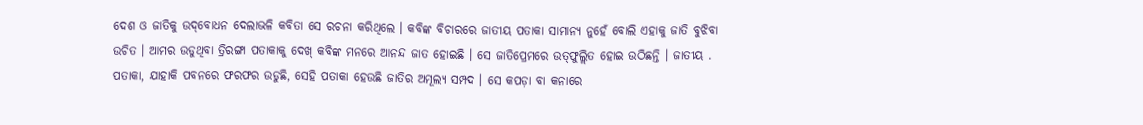ଦେଶ ଓ ଜାତିକୁ ଉଦ୍‌ବୋଧନ ଦେଲାଭଳି କବିତା ସେ ରଚନା କରିଥିଲେ । କବିଙ୍କ ବିଚାରରେ ଜାତୀୟ ପତାକା ସାମାନ୍ୟ ନୁହେଁ ବୋଲି ଏହାକୁ ଜାତି ବୁଝିବା ଉଚିତ । ଆମର ଉଡୁଥିବା ତ୍ରିରଙ୍ଗା ପତାକାକୁ ଦେଖ୍ କବିଙ୍କ ମନରେ ଆନନ୍ଦ ଜାତ ହୋଇଛି । ସେ ଜାତିପ୍ରେମରେ ଉତ୍‌ଫୁଲ୍ଲିତ ହୋଇ ଉଠିଛନ୍ତି । ଜାତୀୟ . ପତାକା, ଯାହାକି ପବନରେ ଫରଫର ଉଡୁଛି, ସେହି ପତାକା ହେଉଛି ଜାତିର ଅମୂଲ୍ୟ ସମ୍ପଦ । ସେ କପଡ଼ା ବା କନାରେ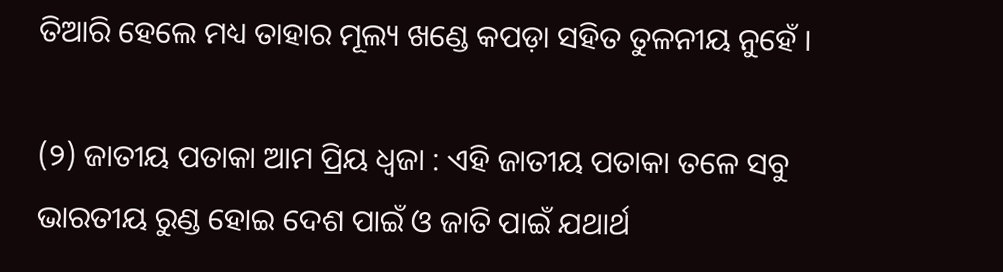ତିଆରି ହେଲେ ମଧ୍ୟ ତାହାର ମୂଲ୍ୟ ଖଣ୍ଡେ କପଡ଼ା ସହିତ ତୁଳନୀୟ ନୁହେଁ ।

(୨) ଜାତୀୟ ପତାକା ଆମ ପ୍ରିୟ ଧ୍ଵଜା : ଏହି ଜାତୀୟ ପତାକା ତଳେ ସବୁ ଭାରତୀୟ ରୁଣ୍ଡ ହୋଇ ଦେଶ ପାଇଁ ଓ ଜାତି ପାଇଁ ଯଥାର୍ଥ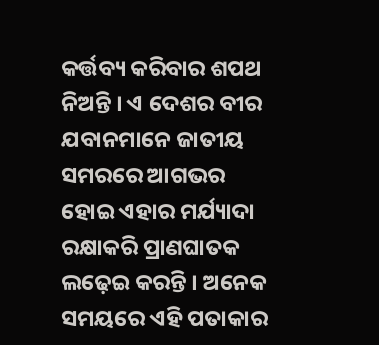କର୍ତ୍ତବ୍ୟ କରିବାର ଶପଥ ନିଅନ୍ତି । ଏ ଦେଶର ବୀର ଯବାନମାନେ ଜାତୀୟ ସମରରେ ଆଗଭର ହୋଇ ଏହାର ମର୍ଯ୍ୟାଦା ରକ୍ଷାକରି ପ୍ରାଣଘାତକ ଲଢ଼େଇ କରନ୍ତି । ଅନେକ ସମୟରେ ଏହି ପତାକାର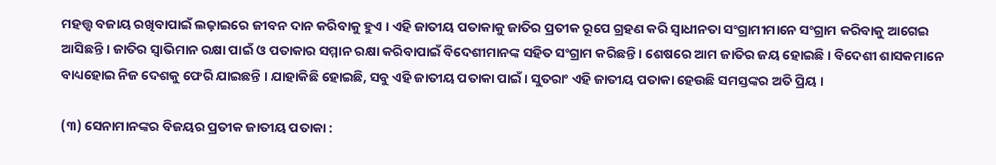ମହତ୍ତ୍ବ ବଜାୟ ରଖିବାପାଇଁ ଲଢ଼ାଇରେ ଜୀବନ ଦାନ କରିବାକୁ ହୁଏ । ଏହି ଜାତୀୟ ପତାକାକୁ ଜାତିର ପ୍ରତୀକ ରୂପେ ଗ୍ରହଣ କରି ସ୍ଵାଧୀନତା ସଂଗ୍ରାମୀମାନେ ସଂଗ୍ରାମ କରିବାକୁ ଆଗେଇ ଆସିଛନ୍ତି । ଜାତିର ସ୍ଵାଭିମାନ ରକ୍ଷା ପାଇଁ ଓ ପତାକାର ସମ୍ମାନ ରକ୍ଷା କରିବାପାଇଁ ବିଦେଶୀମାନଙ୍କ ସହିତ ସଂଗ୍ରାମ କରିଛନ୍ତି । ଶେଷରେ ଆମ ଜାତିର ଜୟ ହୋଇଛି । ବିଦେଶୀ ଶାସକମାନେ ବାଧ୍ୟହୋଇ ନିଜ ଦେଶକୁ ଫେରି ଯାଇଛନ୍ତି । ଯାହାକିଛି ହୋଇଛି, ସବୁ ଏହି ଜାତୀୟ ପତାକା ପାଇଁ । ସୁତରାଂ ଏହି ଜାତୀୟ ପତାକା ହେଉଛି ସମସ୍ତଙ୍କର ଅତି ପ୍ରିୟ ।

(୩) ସେନାମାନଙ୍କର ବିଜୟର ପ୍ରତୀକ ଜାତୀୟ ପତାକା :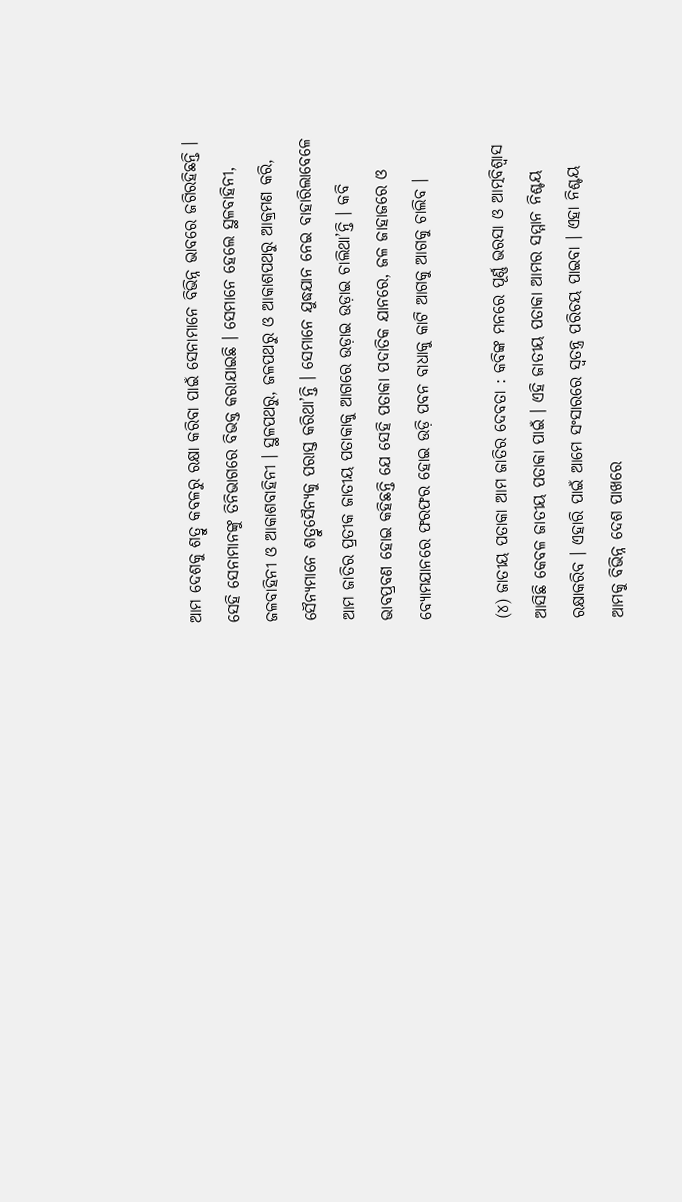ଆମ ଦେଶକୁ ଶତ୍ରୁ କବଳରୁ ରକ୍ଷା କରିବା ପାଇଁ ସେନାମାନେ ବିଭିନ୍ନ ଭାବରେ ଜଗିରହିଛନ୍ତି । ସେହି ସେନାମାନଙ୍କୁ ତିନିଭାଗରେ ବିଭକ୍ତ କରାଯାଇଛି । ସେମାନେ ହେଲେ ସ୍ଥଳବାହିନୀ, ଜଳବାହିନୀ ଓ ଆକାଶବାହିନୀ । ସ୍ଥଳପଥରୁ, ଜଳପଥରୁ ଓ ଆକାଶପଥରୁ ଆକ୍ରମଣ କରି, ସୈନ୍ୟମାନେ ଶତ୍ରୁସୈନ୍ୟକୁ ପରାସ୍ତ କରିଥା’ନ୍ତି । ସେମାନେ ଯୁଦ୍ଧଯାନ ନେଇ ବାହାରିଲାବେଳେ ଆମ ଜାତିର ପ୍ରତୀକ ଜାତୀୟ ପତାକାକୁ ଆଗରେ ଉଡ଼ାଇ ଉଡ଼ାଇ ଚାଲିଥା’ନ୍ତି । କବି ଭାବପ୍ରବଣ ହୋଇ କହିଛନ୍ତି ଯେ ସେହି ପତାକା ପଦାତିକ ଯାନରେ, ଜଳ ଜାହାଜରେ ଓ ବ୍ୟୋମଯାନରେ ଫରଫର ହୋଇ ଉଡ଼ି ପବନ ବାଧାକୁ କାଟି ଆଗକୁ ଆଗକୁ ଚାଲିବ ।

(୪) ଜାତୀୟ ପତାକା ଆମ ଜାତିର ଦେବତା : କବିଙ୍କ ମନରେ ପୂର୍ଣ୍ଣ ଭରସା ଓ ଆତ୍ମବିଶ୍ଵାସ ଆସିଛି କେବଳ ଜାତୀୟ ପତାକା ପାଇଁ । ଏହି ଜାତୀୟ ପତାକା ଆମର ସମ୍ମାନ ନିଶ୍ଚୟ ରକ୍ଷାକରିବ । ଏହାରି ପାଇଁ ଆମେ ସଂସାରରେ ସ୍ୱତନ୍ତ୍ର ପରିଚୟ ପାଇବା । ଏହା ନିଶ୍ଚୟ ଆମକୁ ବିଭିନ୍ନ ଦେଶ ପାଖରେ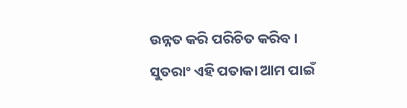ଉନ୍ନତ କରି ପରିଚିତ କରିବ । ସୁତରାଂ ଏହି ପତାକା ଆମ ପାଇଁ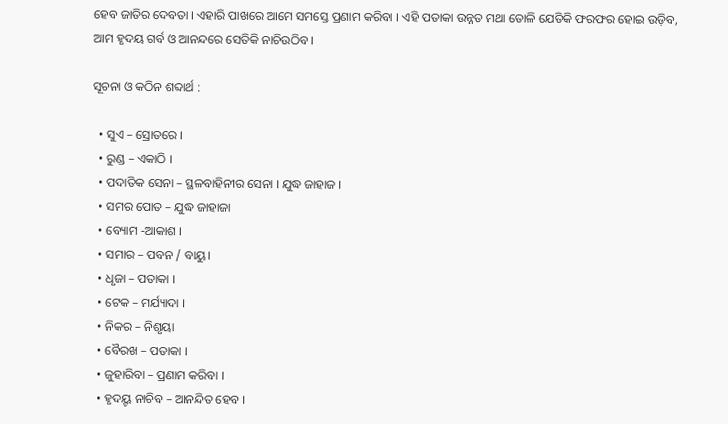ହେବ ଜାତିର ଦେବତା । ଏହାରି ପାଖରେ ଆମେ ସମସ୍ତେ ପ୍ରଣାମ କରିବା । ଏହି ପତାକା ଉନ୍ନତ ମଥା ତୋଳି ଯେତିକି ଫରଫର ହୋଇ ଉଡ଼ିବ, ଆମ ହୃଦୟ ଗର୍ବ ଓ ଆନନ୍ଦରେ ସେତିକି ନାଚିଉଠିବ ।

ସୂଚନା ଓ କଠିନ ଶବ୍ଦାର୍ଥ :

  • ସୁଏ – ସ୍ରୋତରେ ।
  • ରୁଣ୍ଡ – ଏକାଠି ।
  • ପଦାତିକ ସେନା – ସ୍ଥଳବାହିନୀର ସେନା । ଯୁଦ୍ଧ ଜାହାଜ ।
  • ସମର ପୋତ – ଯୁଦ୍ଧ ଜାହାଜା
  • ବ୍ୟୋମ -ଆକାଶ ।
  • ସମାର – ପବନ / ବାୟୁ।
  • ଧୃଜା – ପତାକା ।
  • ଟେକ – ମର୍ଯ୍ୟାଦା ।
  • ନିକର – ନିଶୃୟା
  • ବୈରଖ – ପତାକା ।
  • ଜୁହାରିବା – ପ୍ରଣାମ କରିବା ।
  • ହୃଦୟ୍ଟ ନାଚିବ – ଆନନ୍ଦିତ ହେବ ।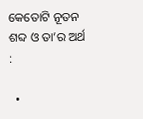କେତୋଟି ନୂତନ ଶବ୍ଦ ଓ ତା’ର ଅର୍ଥ :

  •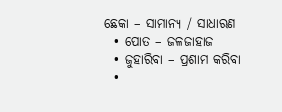ଛେକା – ସାମାନ୍ୟ / ସାଧାରଣ
  • ପୋତ – ଜଳଜାହାଜ
  • ଜୁହାରିବା – ପ୍ରଶାମ କରିବା
  •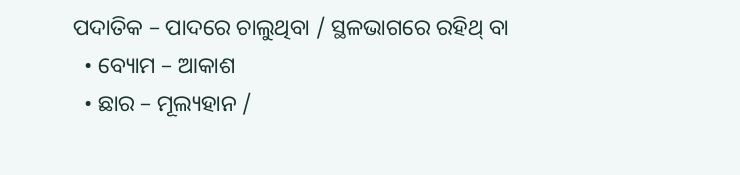ପଦାତିକ – ପାଦରେ ଚାଲୁଥିବା / ସ୍ଥଳଭାଗରେ ରହିଥ୍ ବା
  • ବ୍ୟୋମ – ଆକାଶ
  • ଛାର – ମୂଲ୍ୟହାନ /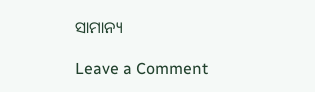ସାମାନ୍ୟ

Leave a Comment